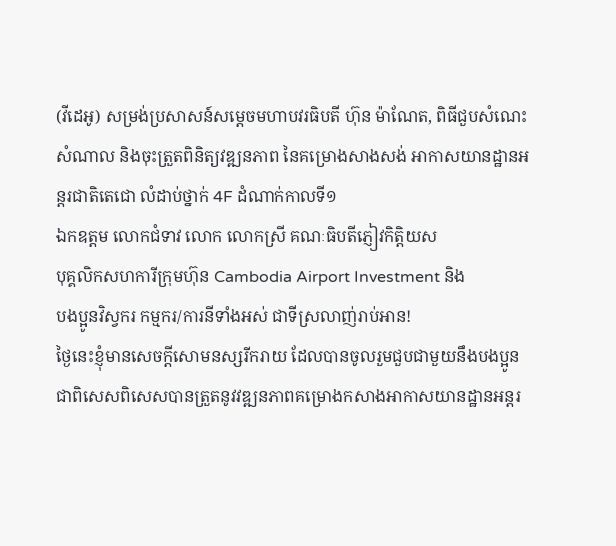(វីដេអូ) សម្រង់ប្រសាសន៍សម្តេចមហាបវរធិបតី ហ៊ុន ម៉ាណែត, ពិធីជួបសំណេះសំណាល និងចុះត្រួតពិនិត្យវឌ្ឍនភាព នៃគម្រោងសាងសង់ អាកាសយានដ្ឋានអន្តរជាតិតេជោ លំដាប់ថ្នាក់ 4F ដំណាក់កាលទី១
ឯកឧត្តម លោកជំទាវ លោក លោកស្រី គណៈធិបតីភ្ញៀវកិត្តិយស
បុគ្គលិកសហការីក្រុមហ៊ុន Cambodia Airport Investment និង
បងប្អូនវិស្វករ កម្មករ/ការនីទាំងអស់ ជាទីស្រលាញ់រាប់អាន!
ថ្ងៃនេះខ្ញុំមានសេចក្ដីសោមនស្សរីករាយ ដែលបានចូលរួមជួបជាមួយនឹងបងប្អូន ជាពិសេសពិសេសបានត្រួតនូវវឌ្ឍនភាពគម្រោងកសាងអាកាសយានដ្ឋានអន្តរ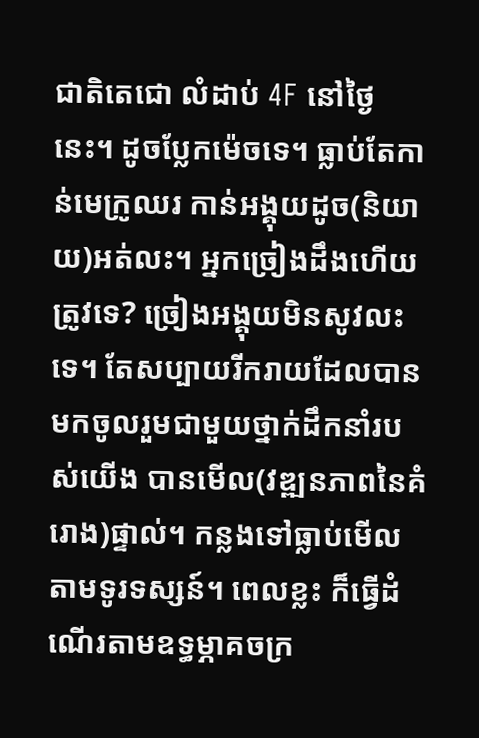ជាតិតេជោ លំដាប់ 4F នៅថ្ងៃនេះ។ ដូចប្លែកម៉េចទេ។ ធ្លាប់តែកាន់មេក្រូឈរ កាន់អង្គុយដូច(និយាយ)អត់លះ។ អ្នកច្រៀងដឹងហើយ ត្រូវទេ? ច្រៀងអង្គុយមិនសូវលះទេ។ តែសប្បាយរីករាយដែលបានមកចូលរួមជាមួយថ្នាក់ដឹកនាំរបស់យើង បានមើល(វឌ្ឍនភាពនៃគំរោង)ផ្ទាល់។ កន្លងទៅធ្លាប់មើលតាមទូរទស្សន៍។ ពេលខ្លះ ក៏ធ្វើដំណើរតាមឧទ្ធម្ភាគចក្រ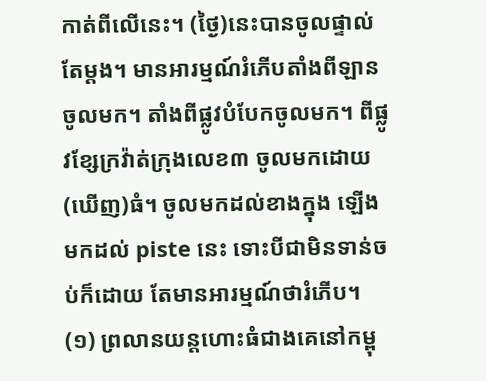កាត់ពីលើនេះ។ (ថ្ងៃ)នេះបានចូលផ្ទាល់តែម្ដង។ មានអារម្មណ៍រំភើបតាំងពីឡានចូលមក។ តាំងពីផ្លូវបំបែកចូលមក។ ពីផ្លូវខ្សែក្រវ៉ាត់ក្រុងលេខ៣ ចូលមកដោយ(ឃើញ)ធំ។ ចូលមកដល់ខាងក្នុង ឡើងមកដល់ piste នេះ ទោះបីជាមិនទាន់ចប់ក៏ដោយ តែមានអារម្មណ៍ថារំភើប។
(១) ព្រលានយន្តហោះធំជាងគេនៅកម្ពុ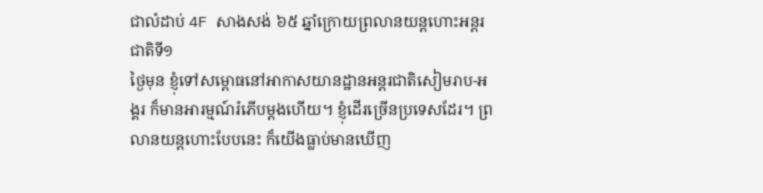ជាលំដាប់ 4F សាងសង់ ៦៥ ឆ្នាំក្រោយព្រលានយន្តហោះអន្តរជាតិទី១
ថ្ងៃមុន ខ្ញុំទៅសម្ពោធនៅអាកាសយានដ្ឋានអន្តរជាតិសៀមរាប-អង្គរ ក៏មានអារម្មណ៍រំភើបម្ដងហើយ។ ខ្ញុំដើរច្រើនប្រទេសដែរ។ ព្រលានយន្តហោះបែបនេះ ក៏យើងធ្លាប់មានឃើញ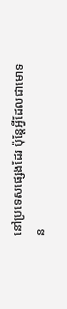នៅប្រទេសផ្សេងដែរ ប៉ុន្តែអ្វីដែលជាមោទន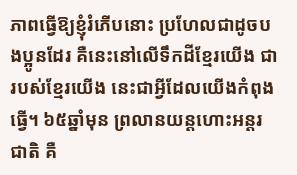ភាពធ្វើឱ្យខ្ញុំរំភើបនោះ ប្រហែលជាដូចបងប្អូនដែរ គឺនេះនៅលើទឹកដីខ្មែរយើង ជារបស់ខ្មែរយើង នេះជាអ្វីដែលយើងកំពុងធ្វើ។ ៦៥ឆ្នាំមុន ព្រលានយន្តហោះអន្តរជាតិ គឺ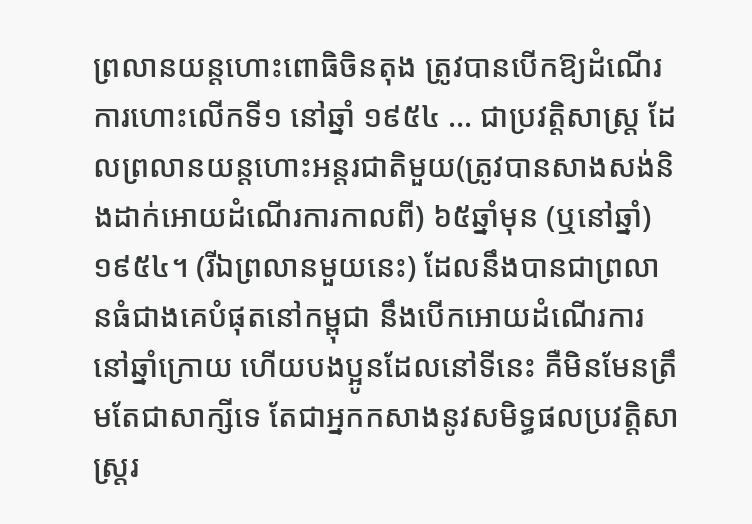ព្រលានយន្តហោះពោធិចិនតុង ត្រូវបានបើកឱ្យដំណើរការហោះលើកទី១ នៅឆ្នាំ ១៩៥៤ … ជាប្រវត្តិសាស្ត្រ ដែលព្រលានយន្តហោះអន្តរជាតិមួយ(ត្រូវបានសាងសង់និងដាក់អោយដំណើរការកាលពី) ៦៥ឆ្នាំមុន (ឬនៅឆ្នាំ) ១៩៥៤។ (រីឯព្រលានមួយនេះ) ដែលនឹងបានជាព្រលានធំជាងគេបំផុតនៅកម្ពុជា នឹងបើកអោយដំណើរការនៅឆ្នាំក្រោយ ហើយបងប្អូនដែលនៅទីនេះ គឺមិនមែនត្រឹមតែជាសាក្សីទេ តែជាអ្នកកសាងនូវសមិទ្ធផលប្រវត្តិសាស្ត្ររ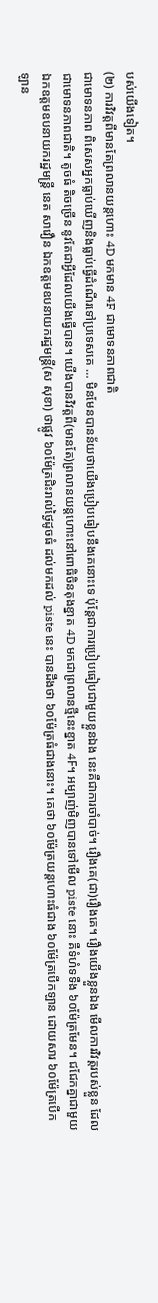បស់យើងទៀត។
(២) ការវិវត្តពីមានតែព្រលានយន្តហោះ 4D មកមាន 4F ជាមោទនភាពជាតិ
ជាមោទនភាព ពិសេសអ្នកធ្លាប់ឃើញនិងធ្លាប់ធ្វើដំណើរទៅប្រទេសគេ … មិនមែនបានន័យថាយើងប្រៀបធៀបនឹងគេនោះទេ ប៉ុន្តែជាការប្រៀបធៀបជាមួយខ្លួនឯង នេះគឺជាការចាំបាច់។ រឿងគេ(ជា)រឿងគេ។ រឿងយើងខ្លួនឯង មើលការវិវត្តរបស់ខ្លួន ដែលជាមោទនភាពជាតិ។ តូចធំ តិចច្រើន នូវតែជាអ្វីដែលយើងធ្វើបាន។ យើងបានវិវត្តពី(មានតែ)ព្រលានយន្តហោះនៅពោធិចិនតុងខ្នាត 4D មកជាព្រលានថ្មីនេះខ្នាត 4F។ អម្បាញ់មិញបានទៅមើល piste នោះ គឺទំហំទទឺង ៦០ម៉ែត្រមែន។ ជជែកគ្នាជាមួយឯកឧត្តមឧបនាយករដ្ឋមន្ត្រី នេត សាវឿន ឯកឧត្តមឧបនាយករដ្ឋមន្រ្តី(ស សុខា) ថាផ្លូវ ៦០ម៉ែត្រជិះរាល់ថ្ងៃដូចធំ ដល់មកដល់ piste នេះ បានដឹងថា ៦០ម៉ែត្រធំជាងនោះ។ គេថា ៦០ម៉ែត្រយន្តហោះធំជាង ៦០ម៉ែត្របើកឡាន ដោយសារ ៦០ម៉ែត្របើកឡាន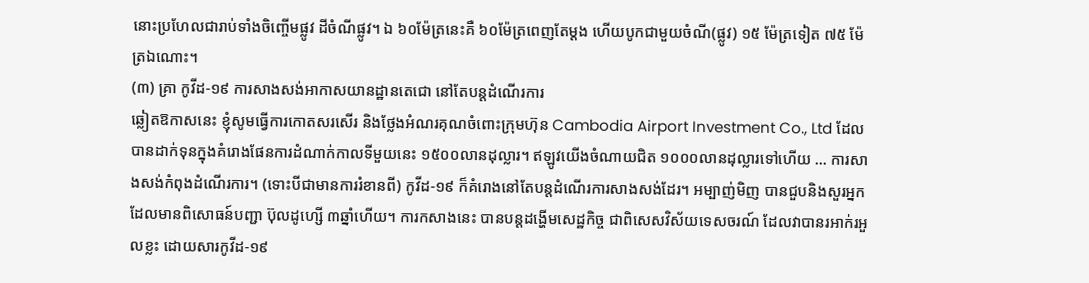នោះប្រហែលជារាប់ទាំងចិញ្ចើមផ្លូវ ដីចំណីផ្លូវ។ ឯ ៦០ម៉ែត្រនេះគឺ ៦០ម៉ែត្រពេញតែម្ដង ហើយបូកជាមួយចំណី(ផ្លូវ) ១៥ ម៉ែត្រទៀត ៧៥ ម៉ែត្រឯណោះ។
(៣) គ្រា កូវីដ-១៩ ការសាងសង់អាកាសយានដ្ឋានតេជោ នៅតែបន្តដំណើរការ
ឆ្លៀតឱកាសនេះ ខ្ញុំសូមធ្វើការកោតសរសើរ និងថ្លែងអំណរគុណចំពោះក្រុមហ៊ុន Cambodia Airport Investment Co., Ltd ដែលបានដាក់ទុនក្នុងគំរោងផែនការដំណាក់កាលទីមួយនេះ ១៥០០លានដុល្លារ។ ឥឡូវយើងចំណាយជិត ១០០០លានដុល្លារទៅហើយ … ការសាងសង់កំពុងដំណើរការ។ (ទោះបីជាមានការរំខានពី) កូវីដ-១៩ ក៏គំរោងនៅតែបន្តដំណើរការសាងសង់ដែរ។ អម្បាញ់មិញ បានជួបនិងសួរអ្នកដែលមានពិសោធន៍បញ្ជា ប៊ុលដូហ្សើ ៣ឆ្នាំហើយ។ ការកសាងនេះ បានបន្តដង្ហើមសេដ្ឋកិច្ច ជាពិសេសវិស័យទេសចរណ៍ ដែលវាបានរអាក់រអួលខ្លះ ដោយសារកូវីដ-១៩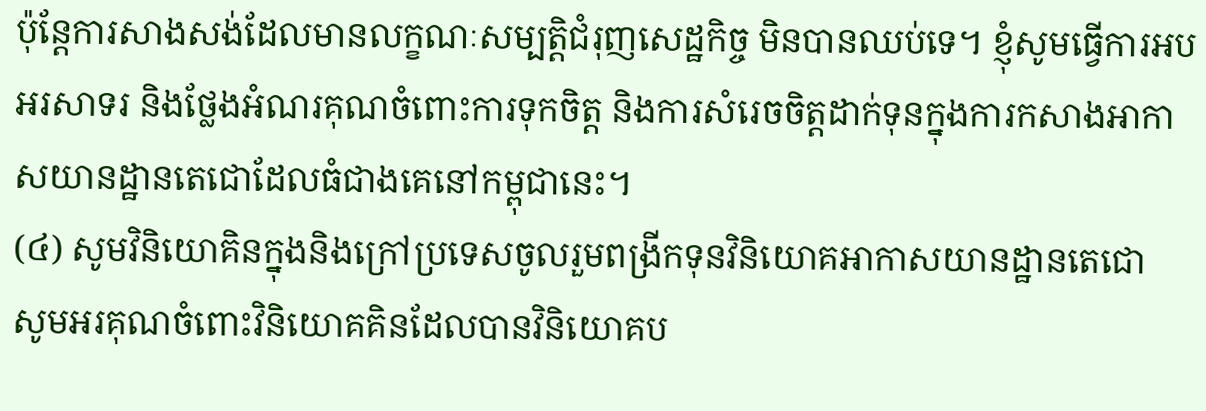ប៉ុន្តែការសាងសង់ដែលមានលក្ខណៈសម្បត្តិជំរុញសេដ្ឋកិច្ច មិនបានឈប់ទេ។ ខ្ញុំសូមធ្វើការអបអរសាទរ និងថ្លែងអំណរគុណចំពោះការទុកចិត្ត និងការសំរេចចិត្តដាក់ទុនក្នុងការកសាងអាកាសយានដ្ឋានតេជោដែលធំជាងគេនៅកម្ពុជានេះ។
(៤) សូមវិនិយោគិនក្នុងនិងក្រៅប្រទេសចូលរួមពង្រីកទុនវិនិយោគអាកាសយានដ្ឋានតេជោ
សូមអរគុណចំពោះវិនិយោគគិនដែលបានវិនិយោគប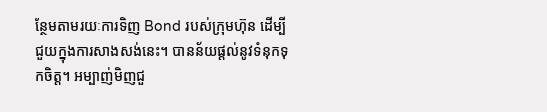ន្ថែមតាមរយៈការទិញ Bond របស់ក្រុមហ៊ុន ដើម្បីជួយក្នុងការសាងសង់នេះ។ បានន័យផ្ដល់នូវទំនុកទុកចិត្ត។ អម្បាញ់មិញជួ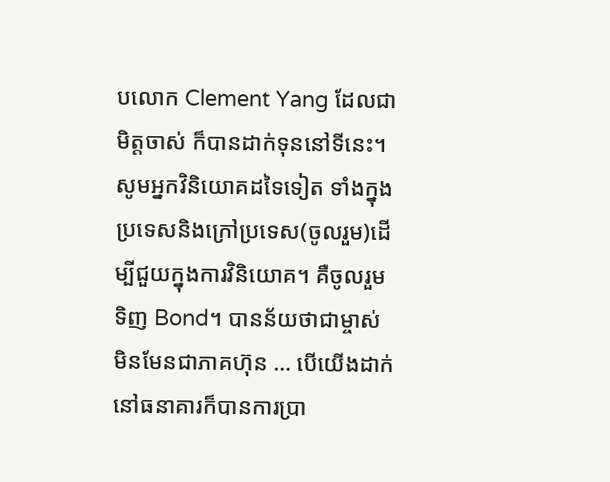បលោក Clement Yang ដែលជាមិត្តចាស់ ក៏បានដាក់ទុននៅទីនេះ។ សូមអ្នកវិនិយោគដទៃទៀត ទាំងក្នុងប្រទេសនិងក្រៅប្រទេស(ចូលរួម)ដើម្បីជួយក្នុងការវិនិយោគ។ គឺចូលរួមទិញ Bond។ បានន័យថាជាម្ចាស់ មិនមែនជាភាគហ៊ុន … បើយើងដាក់នៅធនាគារក៏បានការប្រា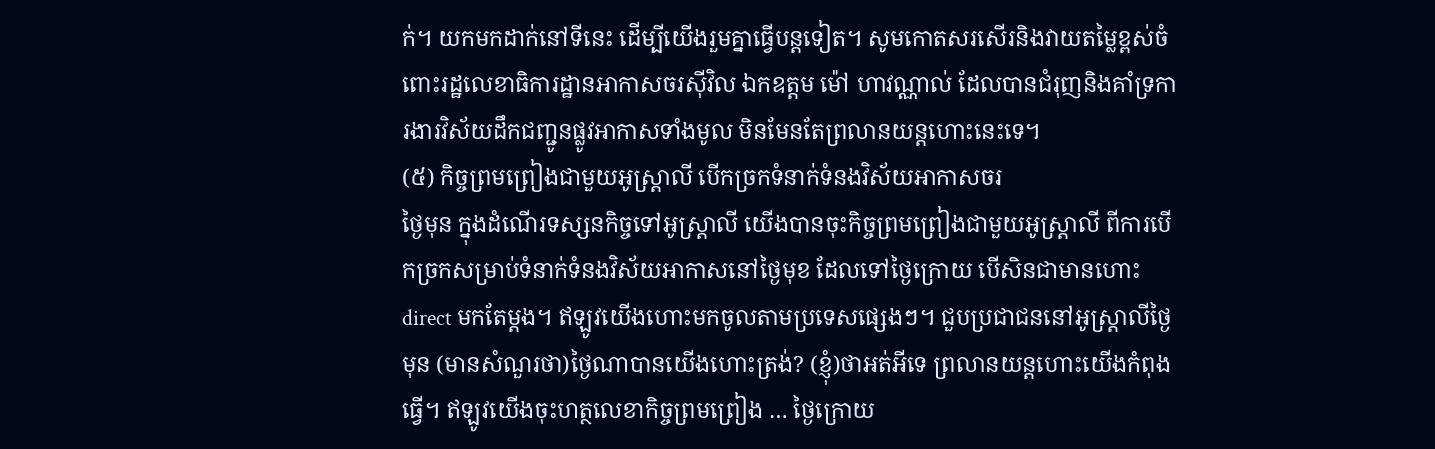ក់។ យកមកដាក់នៅទីនេះ ដើម្បីយើងរួមគ្នាធ្វើបន្តទៀត។ សូមកោតសរសើរនិងវាយតម្លៃខ្ពស់ចំពោះរដ្ឋលេខាធិការដ្ឋានអាកាសចរស៊ីវិល ឯកឧត្តម ម៉ៅ ហាវណ្ណាល់ ដែលបានជំរុញនិងគាំទ្រការងារវិស័យដឹកជញ្ជូនផ្លូវអាកាសទាំងមូល មិនមែនតែព្រលានយន្តហោះនេះទេ។
(៥) កិច្ចព្រមព្រៀងជាមួយអូស្ត្រាលី បើកច្រកទំនាក់ទំនងវិស័យអាកាសចរ
ថ្ងៃមុន ក្នុងដំណើរទស្សនកិច្ចទៅអូស្ត្រាលី យើងបានចុះកិច្ចព្រមព្រៀងជាមួយអូស្ត្រាលី ពីការបើកច្រកសម្រាប់ទំនាក់ទំនងវិស័យអាកាសនៅថ្ងៃមុខ ដែលទៅថ្ងៃក្រោយ បើសិនជាមានហោះ direct មកតែម្ដង។ ឥឡូវយើងហោះមកចូលតាមប្រទេសផ្សេងៗ។ ជួបប្រជាជននៅអូស្ត្រាលីថ្ងៃមុន (មានសំណួរថា)ថ្ងៃណាបានយើងហោះត្រង់? (ខ្ញុំ)ថាអត់អីទេ ព្រលានយន្តហោះយើងកំពុងធ្វើ។ ឥឡូវយើងចុះហត្ថលេខាកិច្ចព្រមព្រៀង … ថ្ងៃក្រោយ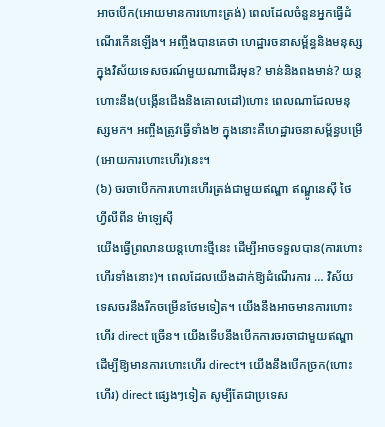អាចបើក(អោយមានការហោះត្រង់) ពេលដែលចំនួនអ្នកធ្វើដំណើរកើនឡើង។ អញ្ចឹងបានគេថា ហេដ្ឋារចនាសម្ព័ន្ធនិងមនុស្សក្នុងវិស័យទេសចរណ៍មួយណាដើរមុន? មាន់និងពងមាន់? យន្តហោះនឹង(បង្កើនជើងនិងគោលដៅ)ហោះ ពេលណាដែលមនុស្សមក។ អញ្ចឹងត្រូវធ្វើទាំង២ ក្នុងនោះគឺហេដ្ឋារចនាសម្ព័ន្ធបម្រើ(អោយការហោះហើរ)នេះ។
(៦) ចរចាបើកការហោះហើរត្រង់ជាមួយឥណ្ឌា ឥណ្ឌូនេស៊ី ថៃ ហ្វីលីពីន ម៉ាឡេស៊ី
យើងធ្វើព្រលានយន្តហោះថ្មីនេះ ដើម្បីអាចទទួលបាន(ការហោះហើរទាំងនោះ)។ ពេលដែលយើងដាក់ឱ្យដំណើរការ … វិស័យទេសចរនឹងរីកចម្រើនថែមទៀត។ យើងនឹងអាចមានការហោះហើរ direct ច្រើន។ យើងទើបនឹងបើកការចរចាជាមួយឥណ្ឌា ដើម្បីឱ្យមានការហោះហើរ direct។ យើងនឹងបើកច្រក(ហោះហើរ) direct ផ្សេងៗទៀត សូម្បីតែជាប្រទេស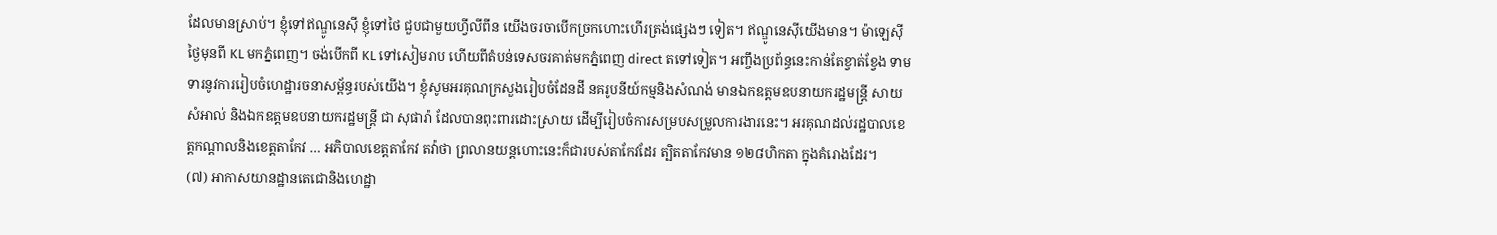ដែលមានស្រាប់។ ខ្ញុំទៅឥណ្ឌូនេស៊ី ខ្ញុំទៅថៃ ជួបជាមួយហ្វីលីពីន យើងចរចាបើកច្រកហោះហើរត្រង់ផ្សេងៗ ទៀត។ ឥណ្ឌូនេស៊ីយើងមាន។ ម៉ាឡេស៊ី ថ្ងៃមុនពី KL មកភ្នំពេញ។ ចង់បើកពី KL ទៅសៀមរាប ហើយពីតំបន់ទេសចរគាត់មកភ្នំពេញ direct តទៅទៀត។ អញ្ចឹងប្រព័ន្ធនេះកាន់តែខ្វាត់ខ្វែង ទាមទារនូវការរៀបចំហេដ្ឋារចនាសម្ព័ន្ធរបស់យើង។ ខ្ញុំសូមអរគុណក្រសួងរៀបចំដែនដី នគរូបនីយ៍កម្មនិងសំណង់ មានឯកឧត្តមឧបនាយករដ្ឋមន្ត្រី សាយ សំអាល់ និងឯកឧត្តមឧបនាយករដ្ឋមន្ត្រី ជា សុផារ៉ា ដែលបានពុះពារដោះស្រាយ ដើម្បីរៀបចំការសម្របសម្រួលការងារនេះ។ អរគុណដល់រដ្ឋបាលខេត្តកណ្ដាលនិងខេត្តតាកែវ … អភិបាលខេត្តតាកែវ តវ៉ាថា ព្រលានយន្តហោះនេះក៏ជារបស់តាកែវដែរ ត្បិតតាកែវមាន ១២៨ហិកតា ក្នុងគំរោងដែរ។
(៧) អាកាសយានដ្ឋានតេជោនិងហេដ្ឋា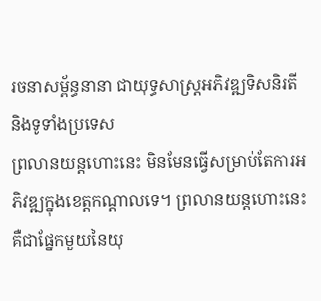រចនាសម្ព័ន្ធនានា ជាយុទ្ធសាស្ត្រអភិវឌ្ឍទិសនិរតី និងទូទាំងប្រទេស
ព្រលានយន្តហោះនេះ មិនមែនធ្វើសម្រាប់តែការអភិវឌ្ឍក្នុងខេត្តកណ្ដាលទេ។ ព្រលានយន្តហោះនេះគឺជាផ្នែកមួយនៃយុ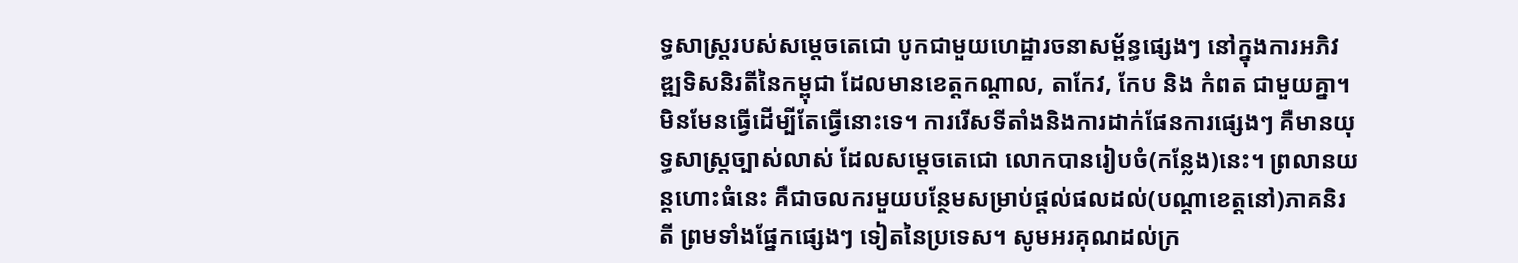ទ្ធសាស្ត្ររបស់សម្ដេចតេជោ បូកជាមួយហេដ្ឋារចនាសម្ព័ន្ធផ្សេងៗ នៅក្នុងការអភិវឌ្ឍទិសនិរតីនៃកម្ពុជា ដែលមានខេត្តកណ្ដាល, តាកែវ, កែប និង កំពត ជាមួយគ្នា។ មិនមែនធ្វើដើម្បីតែធ្វើនោះទេ។ ការរើសទីតាំងនិងការដាក់ផែនការផ្សេងៗ គឺមានយុទ្ធសាស្ត្រច្បាស់លាស់ ដែលសម្ដេចតេជោ លោកបានរៀបចំ(កន្លែង)នេះ។ ព្រលានយន្តហោះធំនេះ គឺជាចលករមួយបន្ថែមសម្រាប់ផ្តល់ផលដល់(បណ្តាខេត្តនៅ)ភាគនិរតី ព្រមទាំងផ្នែកផ្សេងៗ ទៀតនៃប្រទេស។ សូមអរគុណដល់ក្រ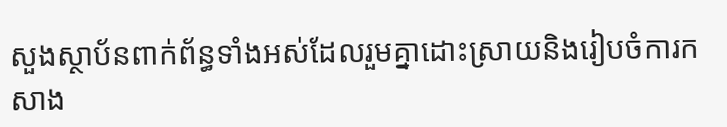សួងស្ថាប័នពាក់ព័ន្ធទាំងអស់ដែលរួមគ្នាដោះស្រាយនិងរៀបចំការកសាង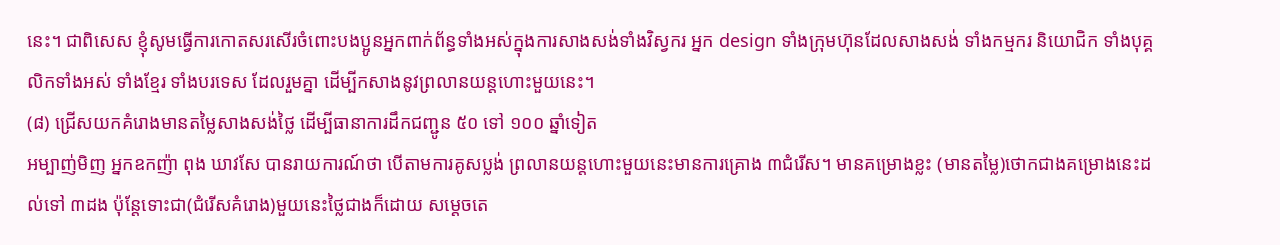នេះ។ ជាពិសេស ខ្ញុំសូមធ្វើការកោតសរសើរចំពោះបងប្អូនអ្នកពាក់ព័ន្ធទាំងអស់ក្នុងការសាងសង់ទាំងវិស្វករ អ្នក design ទាំងក្រុមហ៊ុនដែលសាងសង់ ទាំងកម្មករ និយោជិក ទាំងបុគ្គលិកទាំងអស់ ទាំងខ្មែរ ទាំងបរទេស ដែលរួមគ្នា ដើម្បីកសាងនូវព្រលានយន្តហោះមួយនេះ។
(៨) ជ្រើសយកគំរោងមានតម្លៃសាងសង់ថ្លៃ ដើម្បីធានាការដឹកជញ្ជូន ៥០ ទៅ ១០០ ឆ្នាំទៀត
អម្បាញ់មិញ អ្នកឧកញ៉ា ពុង ឃាវសែ បានរាយការណ៍ថា បើតាមការគូសប្លង់ ព្រលានយន្តហោះមួយនេះមានការគ្រោង ៣ជំរើស។ មានគម្រោងខ្លះ (មានតម្លៃ)ថោកជាងគម្រោងនេះដល់ទៅ ៣ដង ប៉ុន្តែទោះជា(ជំរើសគំរោង)មួយនេះថ្លៃជាងក៏ដោយ សម្ដេចតេ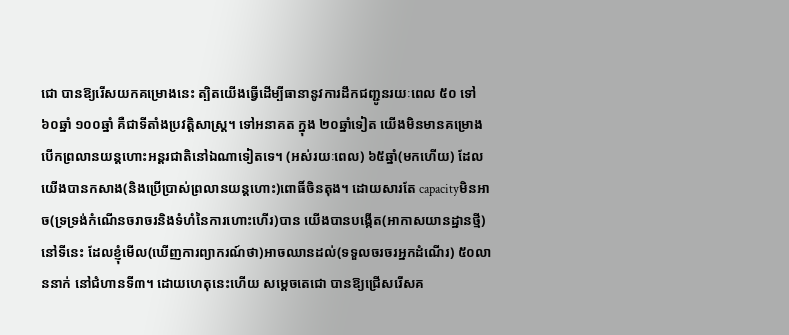ជោ បានឱ្យរើសយកគម្រោងនេះ ត្បិតយើងធ្វើដើម្បីធានានូវការដឹកជញ្ជូនរយៈពេល ៥០ ទៅ ៦០ឆ្នាំ ១០០ឆ្នាំ គឺជាទីតាំងប្រវត្តិសាស្រ្ត។ ទៅអនាគត ក្នុង ២០ឆ្នាំទៀត យើងមិនមានគម្រោងបើកព្រលានយន្តហោះអន្តរជាតិនៅឯណាទៀតទេ។ (អស់រយៈពេល) ៦៥ឆ្នាំ(មកហើយ) ដែលយើងបានកសាង(និងប្រើប្រាស់ព្រលានយន្តហោះ)ពោធិ៍ចិនតុង។ ដោយសារតែ capacityមិនអាច(ទ្រទ្រង់កំណើនចរាចរនិងទំហំនៃការហោះហើរ)បាន យើងបានបង្កើត(អាកាសយានដ្ឋានថ្មី)នៅទីនេះ ដែលខ្ញុំមើល(ឃើញការព្យាករណ៍ថា)អាចឈានដល់(ទទួលចរចរអ្នកដំណើរ) ៥០លាននាក់ នៅជំហានទី៣។ ដោយហេតុនេះហើយ សម្ដេចតេជោ បានឱ្យជ្រើសរើសគ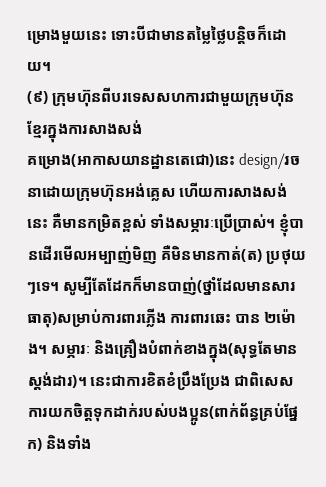ម្រោងមួយនេះ ទោះបីជាមានតម្លៃថ្លៃបន្ដិចក៏ដោយ។
(៩) ក្រុមហ៊ុនពីបរទេសសហការជាមួយក្រុមហ៊ុនខ្មែរក្នុងការសាងសង់
គម្រោង(អាកាសយានដ្ឋានតេជោ)នេះ design/រចនាដោយក្រុមហ៊ុនអង់គ្លេស ហើយការសាងសង់នេះ គឺមានកម្រិតខ្ពស់ ទាំងសម្ភារៈប្រើប្រាស់។ ខ្ញុំបានដើរមើលអម្បាញ់មិញ គឺមិនមានកាត់(ត) ប្រថុយៗទេ។ សូម្បីតែដែកក៏មានបាញ់(ថ្នាំដែលមានសារធាតុ)សម្រាប់ការពារភ្លើង ការពារឆេះ បាន ២ម៉ោង។ សម្ភារៈ និងគ្រឿងបំពាក់ខាងក្នុង(សុទ្ធតែមានស្ដង់ដារ)។ នេះជាការខិតខំប្រឹងប្រែង ជាពិសេសការយកចិត្តទុកដាក់របស់បងប្អូន(ពាក់ព័ន្ធគ្រប់ផ្នែក) និងទាំង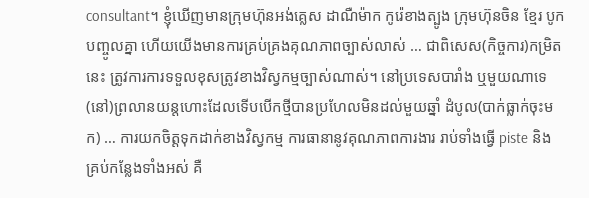consultant។ ខ្ញុំឃើញមានក្រុមហ៊ុនអង់គ្លេស ដាណឺម៉ាក កូរ៉េខាងត្បូង ក្រុមហ៊ុនចិន ខ្មែរ បូកបញ្ចូលគ្នា ហើយយើងមានការគ្រប់គ្រងគុណភាពច្បាស់លាស់ … ជាពិសេស(កិច្ចការ)កម្រិតនេះ ត្រូវការការទទួលខុសត្រូវខាងវិស្វកម្មច្បាស់ណាស់។ នៅប្រទេសបារាំង ឬមួយណាទេ (នៅ)ព្រលានយន្តហោះដែលទើបបើកថ្មីបានប្រហែលមិនដល់មួយឆ្នាំ ដំបូល(បាក់ធ្លាក់ចុះមក) … ការយកចិត្តទុកដាក់ខាងវិស្វកម្ម ការធានានូវគុណភាពការងារ រាប់ទាំងធ្វើ piste និងគ្រប់កន្លែងទាំងអស់ គឺ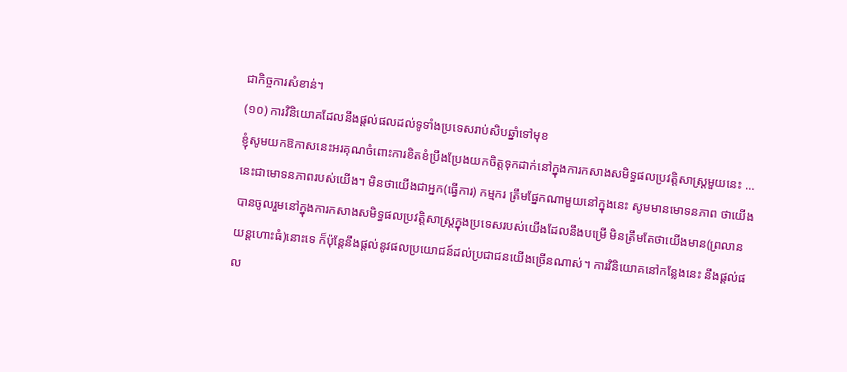ជាកិច្ចការសំខាន់។
(១០) ការវិនិយោគដែលនឹងផ្តល់ផលដល់ទូទាំងប្រទេសរាប់សិបឆ្នាំទៅមុខ
ខ្ញុំសូមយកឱកាសនេះអរគុណចំពោះការខិតខំប្រឹងប្រែងយកចិត្តទុកដាក់នៅក្នុងការកសាងសមិទ្ធផលប្រវត្តិសាស្រ្តមួយនេះ … នេះជាមោទនភាពរបស់យើង។ មិនថាយើងជាអ្នក(ធ្វើការ) កម្មករ ត្រឹមផ្នែកណាមួយនៅក្នុងនេះ សូមមានមោទនភាព ថាយើងបានចូលរួមនៅក្នុងការកសាងសមិទ្ធផលប្រវត្តិសាស្រ្តក្នុងប្រទេសរបស់យើងដែលនឹងបម្រើ មិនត្រឹមតែថាយើងមាន(ព្រលានយន្តហោះធំ)នោះទេ ក៏ប៉ុន្តែនឹងផ្ដល់នូវផលប្រយោជន៍ដល់ប្រជាជនយើងច្រើនណាស់។ ការវិនិយោគនៅកន្លែងនេះ នឹងផ្តល់ផល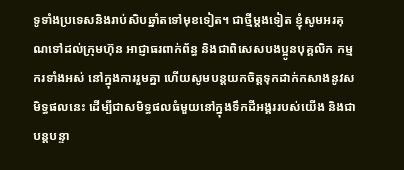ទូទាំងប្រទេសនិងរាប់សិបឆ្នាំតទៅមុខទៀត។ ជាថ្មីម្ដងទៀត ខ្ញុំសូមអរគុណទៅដល់ក្រុមហ៊ុន អាជ្ញាធរពាក់ព័ន្ធ និងជាពិសេសបងប្អូនបុគ្គលិក កម្មករទាំងអស់ នៅក្នុងការរួមគ្នា ហើយសូមបន្តយកចិត្តទុកដាក់កសាងនូវសមិទ្ធផលនេះ ដើម្បីជាសមិទ្ធផលធំមួយនៅក្នុងទឹកដីអង្គររបស់យើង និងជាបន្តបន្ទា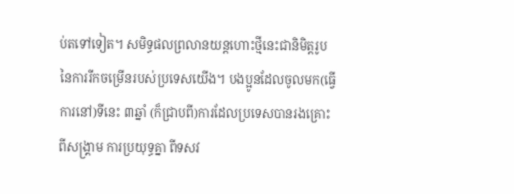ប់តទៅទៀត។ សមិទ្ធផលព្រលានយន្តហោះថ្មីនេះជានិមិត្តរូបនៃការរីកចម្រើនរបស់ប្រទេសយើង។ បងប្អូនដែលចូលមក(ធ្វើការនៅ)ទីនេះ ៣ឆ្នាំ (ក៏ជ្រាបពី)ការដែលប្រទេសបានរងគ្រោះពីសង្រ្គាម ការប្រយុទ្ធគ្នា ពីទសវ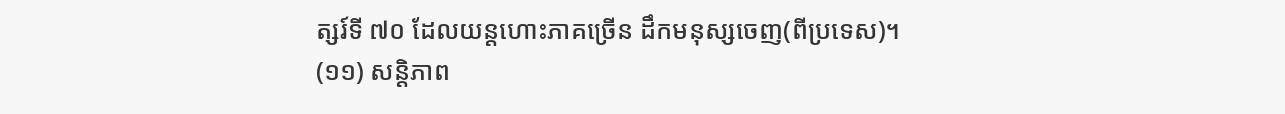ត្សរ៍ទី ៧០ ដែលយន្តហោះភាគច្រើន ដឹកមនុស្សចេញ(ពីប្រទេស)។
(១១) សន្តិភាព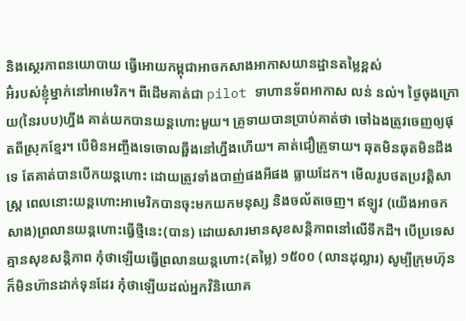និងស្ថេរភាពនយោបាយ ធ្វើអោយកម្ពុជាអាចកសាងអាកាសយានដ្ឋានតម្លៃខ្ពស់
អ៊ំរបស់ខ្ញុំម្នាក់នៅអាមេរិក។ ពីដើមគាត់ជា pilot ទាហានទ័ពអាកាស លន់ នល់។ ថ្ងៃចុងក្រោយ(នៃរបប)ហ្នឹង គាត់យកបានយន្តហោះមួយ។ គ្រូទាយបានប្រាប់គាត់ថា ចៅឯងត្រូវចេញឲ្យផុតពីស្រុកខ្មែរ។ បើមិនអញ្ចឹងទេចោលឆ្អឹងនៅហ្នឹងហើយ។ គាត់ជឿគ្រូទាយ។ ឆុតមិនឆុតមិនដឹងទេ តែគាត់បានបើកយន្តហោះ ដោយត្រូវទាំងបាញ់ផងអីផង ធ្លាយដែក។ មើលរូបថតប្រវត្តិសាស្រ្ត ពេលនោះយន្តហោះអាមេរិកបានចុះមកយកមនុស្ស និងចល័តចេញ។ ឥឡូវ (យើងអាចកសាង)ព្រលានយន្តហោះធ្វើថ្មីនេះ(បាន) ដោយសារមានសុខសន្តិភាពនៅលើទឹកដី។ បើប្រទេសគ្មានសុខសន្តិភាព កុំថាឡើយធ្វើព្រលានយន្តហោះ(តម្លៃ) ១៥០០ (លានដុល្លារ) សូម្បីក្រុមហ៊ុនក៏មិនហ៊ានដាក់ទុនដែរ កុំថាឡើយដល់អ្នកវិនិយោគ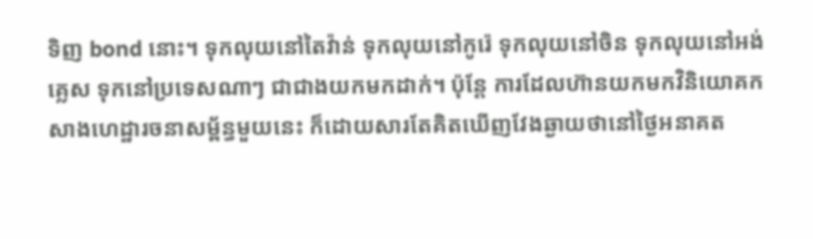ទិញ bond នោះ។ ទុកលុយនៅតៃវ៉ាន់ ទុកលុយនៅកូរ៉េ ទុកលុយនៅចិន ទុកលុយនៅអង់គ្លេស ទុកនៅប្រទេសណាៗ ជាជាងយកមកដាក់។ ប៉ុន្តែ ការដែលហ៊ានយកមកវិនិយោគកសាងហេដ្ឋារចនាសម្ព័ន្ធមួយនេះ ក៏ដោយសារតែគិតឃើញវែងឆ្ងាយថានៅថ្ងៃអនាគត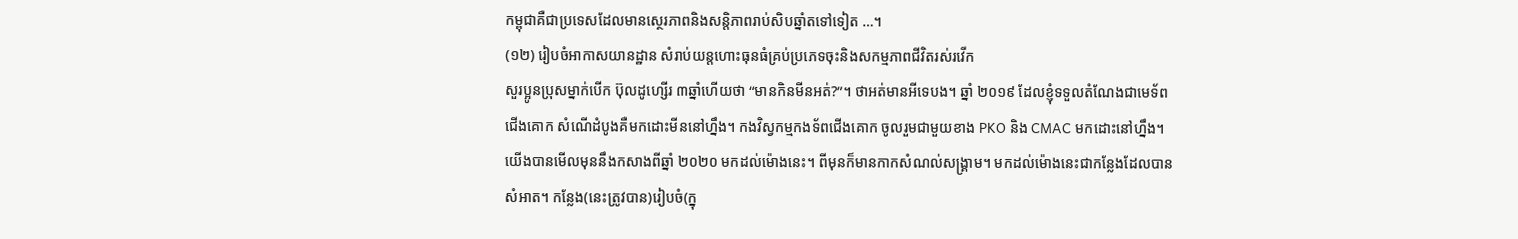កម្ពុជាគឺជាប្រទេសដែលមានស្ថេរភាពនិងសន្តិភាពរាប់សិបឆ្នាំតទៅទៀត …។
(១២) រៀបចំអាកាសយានដ្ឋាន សំរាប់យន្តហោះធុនធំគ្រប់ប្រភេទចុះនិងសកម្មភាពជីវិតរស់រវើក
សួរប្អូនប្រុសម្នាក់បើក ប៊ុលដូហ្សើរ ៣ឆ្នាំហើយថា “មានកិនមីនអត់?”។ ថាអត់មានអីទេបង។ ឆ្នាំ ២០១៩ ដែលខ្ញុំទទួលតំណែងជាមេទ័ពជើងគោក សំណើដំបូងគឺមកដោះមីននៅហ្នឹង។ កងវិស្វកម្មកងទ័ពជើងគោក ចូលរួមជាមួយខាង PKO និង CMAC មកដោះនៅហ្នឹង។ យើងបានមើលមុននឹងកសាងពីឆ្នាំ ២០២០ មកដល់ម៉ោងនេះ។ ពីមុនក៏មានកាកសំណល់សង្រ្គាម។ មកដល់ម៉ោងនេះជាកន្លែងដែលបានសំអាត។ កន្លែង(នេះត្រូវបាន)រៀបចំ(ក្នុ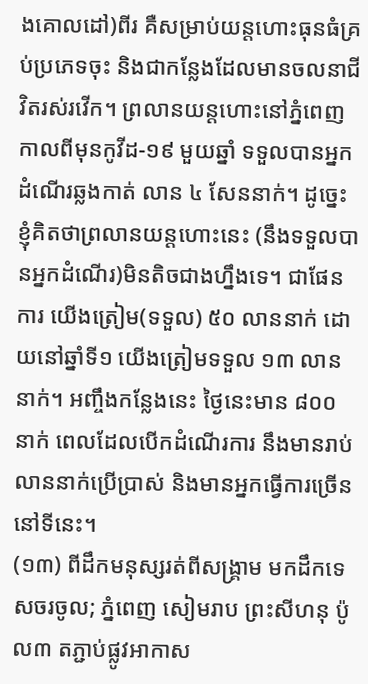ងគោលដៅ)ពីរ គឺសម្រាប់យន្តហោះធុនធំគ្រប់ប្រភេទចុះ និងជាកន្លែងដែលមានចលនាជីវិតរស់រវើក។ ព្រលានយន្តហោះនៅភ្នំពេញ កាលពីមុនកូវីដ-១៩ មួយឆ្នាំ ទទួលបានអ្នកដំណើរឆ្លងកាត់ លាន ៤ សែននាក់។ ដូច្នេះ ខ្ញុំគិតថាព្រលានយន្តហោះនេះ (នឹងទទួលបានអ្នកដំណើរ)មិនតិចជាងហ្នឹងទេ។ ជាផែនការ យើងត្រៀម(ទទួល) ៥០ លាននាក់ ដោយនៅឆ្នាំទី១ យើងត្រៀមទទួល ១៣ លាននាក់។ អញ្ចឹងកន្លែងនេះ ថ្ងៃនេះមាន ៨០០ នាក់ ពេលដែលបើកដំណើរការ នឹងមានរាប់លាននាក់ប្រើប្រាស់ និងមានអ្នកធ្វើការច្រើននៅទីនេះ។
(១៣) ពីដឹកមនុស្សរត់ពីសង្គ្រាម មកដឹកទេសចរចូល; ភ្នំពេញ សៀមរាប ព្រះសីហនុ ប៉ូល៣ តភ្ជាប់ផ្លូវអាកាស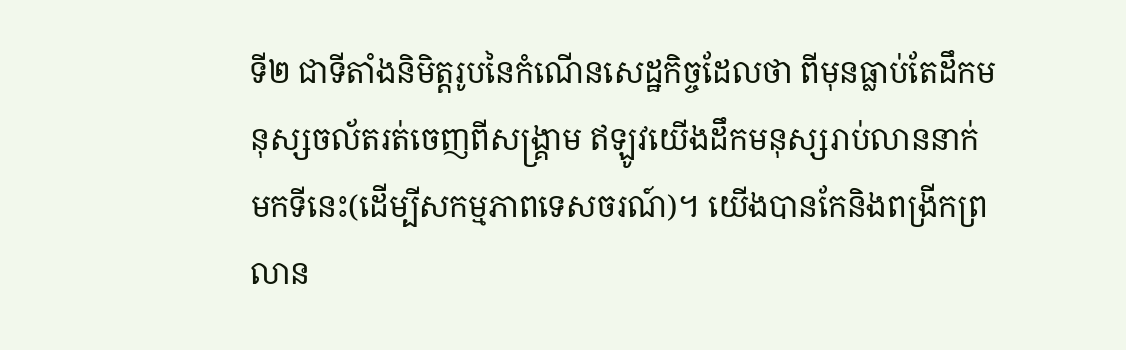ទី២ ជាទីតាំងនិមិត្តរូបនៃកំណើនសេដ្ឋកិច្ចដែលថា ពីមុនធ្លាប់តែដឹកមនុស្សចល័តរត់ចេញពីសង្រ្គាម ឥឡូវយើងដឹកមនុស្សរាប់លាននាក់មកទីនេះ(ដើម្បីសកម្មភាពទេសចរណ៍)។ យើងបានកែនិងពង្រីកព្រលាន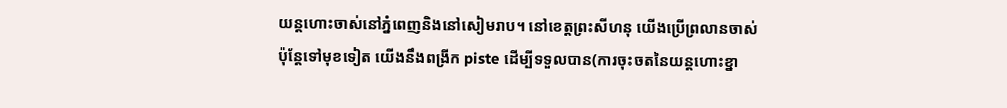យន្តហោះចាស់នៅភ្នំពេញនិងនៅសៀមរាប។ នៅខេត្តព្រះសីហនុ យើងប្រើព្រលានចាស់ ប៉ុន្តែទៅមុខទៀត យើងនឹងពង្រីក piste ដើម្បីទទួលបាន(ការចុះចតនៃយន្តហោះខ្នា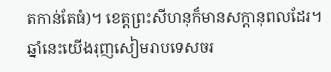តកាន់តែធំ)។ ខេត្តព្រះសីហនុក៏មានសក្តានុពលដែរ។ ឆ្នាំនេះយើងរុញសៀមរាបទេសចរ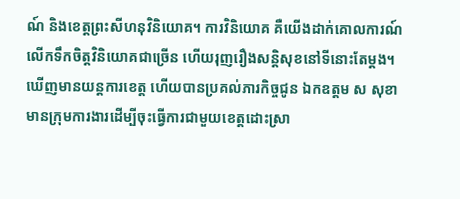ណ៍ និងខេត្តព្រះសីហនុវិនិយោគ។ ការវិនិយោគ គឺយើងដាក់គោលការណ៍លើកទឹកចិត្តវិនិយោគជាច្រើន ហើយរុញរឿងសន្តិសុខនៅទីនោះតែម្តង។ ឃើញមានយន្តការខេត្ត ហើយបានប្រគល់ភារកិច្ចជូន ឯកឧត្តម ស សុខា មានក្រុមការងារដើម្បីចុះធ្វើការជាមួយខេត្តដោះស្រា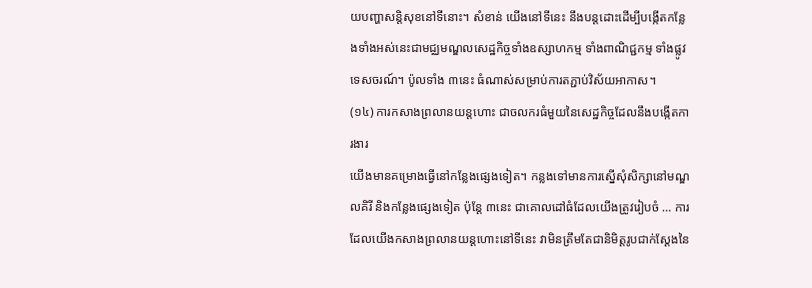យបញ្ហាសន្តិសុខនៅទីនោះ។ សំខាន់ យើងនៅទីនេះ នឹងបន្តដោះដើម្បីបង្កើតកន្លែងទាំងអស់នេះជាមជ្ឈមណ្ឌលសេដ្ឋកិច្ចទាំងឧស្សាហកម្ម ទាំងពាណិជ្ជកម្ម ទាំងផ្លូវទេសចរណ៍។ ប៉ូលទាំង ៣នេះ ធំណាស់សម្រាប់ការតភ្ជាប់វិស័យអាកាស។
(១៤) ការកសាងព្រលានយន្តហោះ ជាចលករធំមួយនៃសេដ្ឋកិច្ចដែលនឹងបង្កើតការងារ
យើងមានគម្រោងធ្វើនៅកន្លែងផ្សេងទៀត។ កន្លងទៅមានការស្នើសុំសិក្សានៅមណ្ឌលគិរី និងកន្លែងផ្សេងទៀត ប៉ុន្តែ ៣នេះ ជាគោលដៅធំដែលយើងត្រូវរៀបចំ … ការដែលយើងកសាងព្រលានយន្តហោះនៅទីនេះ វាមិនត្រឹមតែជានិមិត្តរូបជាក់ស្តែងនៃ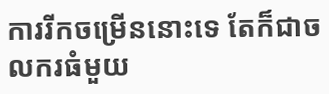ការរីកចម្រើននោះទេ តែក៏ជាចលករធំមួយ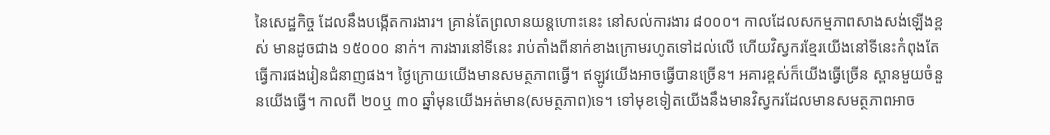នៃសេដ្ឋកិច្ច ដែលនឹងបង្កើតការងារ។ គ្រាន់តែព្រលានយន្តហោះនេះ នៅសល់ការងារ ៨០០០។ កាលដែលសកម្មភាពសាងសង់ឡើងខ្ពស់ មានដូចជាង ១៥០០០ នាក់។ ការងារនៅទីនេះ រាប់តាំងពីនាក់ខាងក្រោមរហូតទៅដល់លើ ហើយវិស្វករខ្មែរយើងនៅទីនេះកំពុងតែធ្វើការផងរៀនជំនាញផង។ ថ្ងៃក្រោយយើងមានសមត្ថភាពធ្វើ។ ឥឡូវយើងអាចធ្វើបានច្រើន។ អគារខ្ពស់ក៏យើងធ្វើច្រើន ស្ពានមួយចំនួនយើងធ្វើ។ កាលពី ២០ឬ ៣០ ឆ្នាំមុនយើងអត់មាន(សមត្ថភាព)ទេ។ ទៅមុខទៀតយើងនឹងមានវិស្វករដែលមានសមត្ថភាពអាច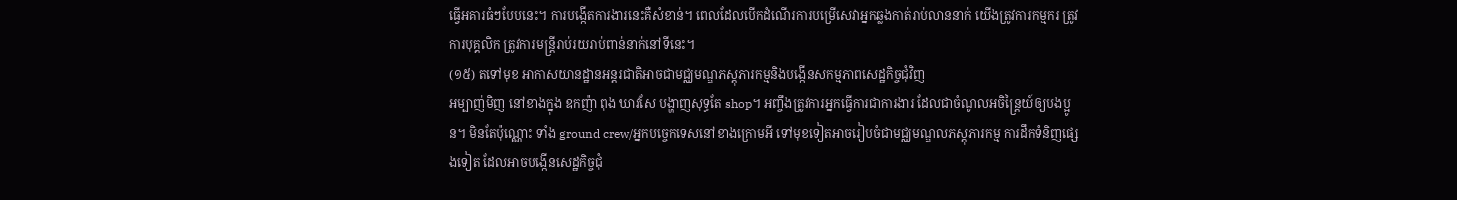ធ្វើអគារធំៗបែបនេះ។ ការបង្កើតការងារនេះគឺសំខាន់។ ពេលដែលបើកដំណើរការបម្រើសេវាអ្នកឆ្លងកាត់រាប់លាននាក់ យើងត្រូវការកម្មករ ត្រូវការបុគ្គលិក ត្រូវការមន្រ្តីរាប់រយរាប់ពាន់នាក់នៅទីនេះ។
(១៥) តទៅមុខ អាកាសយានដ្ឋានអន្តរជាតិអាចជាមជ្ឈមណ្ឌភស្តុភារកម្មនិងបង្កើនសកម្មភាពសេដ្ឋកិច្ចជុំវិញ
អម្បាញ់មិញ នៅខាងក្នុង ឧកញ៉ា ពុង ឃាវសែ បង្ហាញសុទ្ធតែ shop។ អញ្ចឹងត្រូវការអ្នកធ្វើការជាការងារ ដែលជាចំណូលអចិន្រ្តៃយ៍ឲ្យបងប្អូន។ មិនតែប៉ុណ្ណោះ ទាំង ground crew/អ្នកបច្ចេកទេសនៅខាងក្រោមអី ទៅមុខទៀតអាចរៀបចំជាមជ្ឈមណ្ឌលភស្តុភារកម្ម ការដឹកទំនិញផ្សេងទៀត ដែលអាចបង្កើនសេដ្ឋកិច្ចជុំ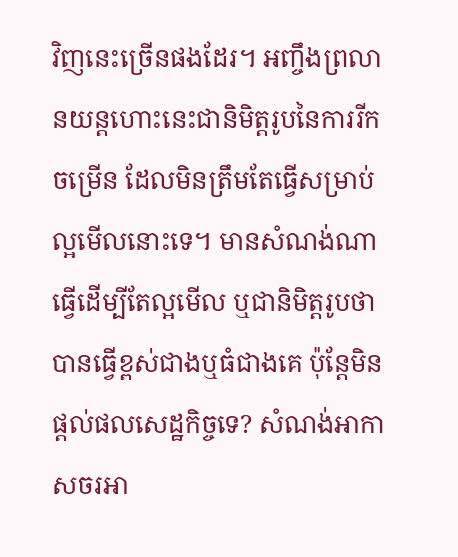វិញនេះច្រើនផងដែរ។ អញ្ចឹងព្រលានយន្តហោះនេះជានិមិត្តរូបនៃការរីកចម្រើន ដែលមិនត្រឹមតែធ្វើសម្រាប់ល្អមើលនោះទេ។ មានសំណង់ណាធ្វើដើម្បីតែល្អមើល ឬជានិមិត្តរូបថាបានធ្វើខ្ពស់ជាងឬធំជាងគេ ប៉ុន្តែមិនផ្តល់ផលសេដ្ឋកិច្ចទេ? សំណង់អាកាសចរអា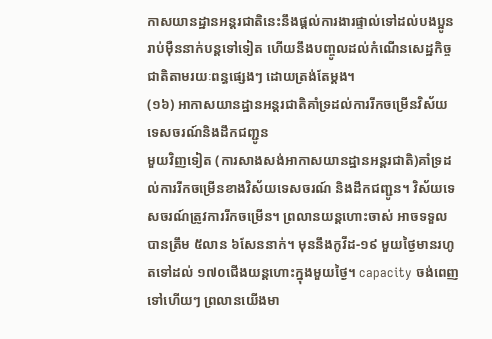កាសយានដ្ឋានអន្តរជាតិនេះនឹងផ្តល់ការងារផ្ទាល់ទៅដល់បងប្អូនរាប់ម៉ឺននាក់បន្តទៅទៀត ហើយនឹងបញ្ចូលដល់កំណើនសេដ្ឋកិច្ចជាតិតាមរយៈពន្ធផ្សេងៗ ដោយត្រង់តែម្តង។
(១៦) អាកាសយានដ្ឋានអន្តរជាតិគាំទ្រដល់ការរីកចម្រើនវិស័យទេសចរណ៍និងដឹកជញ្ជូន
មួយវិញទៀត (ការសាងសង់អាកាសយានដ្ឋានអន្តរជាតិ)គាំទ្រដល់ការរីកចម្រើនខាងវិស័យទេសចរណ៍ និងដឹកជញ្ជូន។ វិស័យទេសចរណ៍ត្រូវការរីកចម្រើន។ ព្រលានយន្តហោះចាស់ អាចទទួលបានត្រឹម ៥លាន ៦សែននាក់។ មុននឹងកូវីដ-១៩ មួយថ្ងៃមានរហូតទៅដល់ ១៧០ជើងយន្តហោះក្នុងមួយថ្ងៃ។ capacity ចង់ពេញទៅហើយៗ ព្រលានយើងមា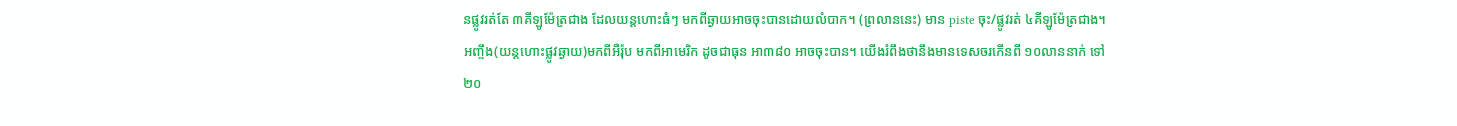នផ្លូវរត់តែ ៣គីឡូម៉ែត្រជាង ដែលយន្តហោះធំៗ មកពីឆ្ងាយអាចចុះបានដោយលំបាក។ (ព្រលាននេះ) មាន piste ចុះ/ផ្លូវរត់ ៤គីឡូម៉ែត្រជាង។ អញ្ចឹង(យន្តហោះផ្លូវឆ្ងាយ)មកពីអឺរ៉ុប មកពីអាមេរិក ដូចជាធុន អា៣៨០ អាចចុះបាន។ យើងរំពឹងថានឹងមានទេសចរកើនពី ១០លាននាក់ ទៅ ២០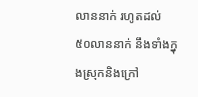លាននាក់ រហូតដល់ ៥០លាននាក់ នឹងទាំងក្នុងស្រុកនិងក្រៅ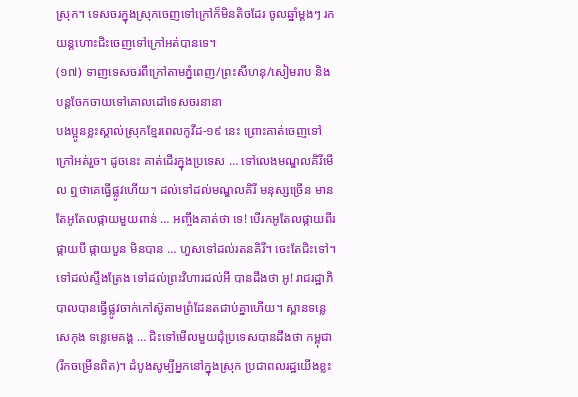ស្រុក។ ទេសចរក្នុងស្រុកចេញទៅក្រៅក៏មិនតិចដែរ ចូលឆ្នាំម្តងៗ រកយន្តហោះជិះចេញទៅក្រៅអត់បានទេ។
(១៧) ទាញទេសចរពីក្រៅតាមភ្នំពេញ/ព្រះសីហនុ/សៀមរាប និងបន្តចែកចាយទៅគោលដៅទេសចរនានា
បងប្អូនខ្លះស្គាល់ស្រុកខ្មែរពេលកូវីដ-១៩ នេះ ព្រោះគាត់ចេញទៅក្រៅអត់រួច។ ដូចនេះ គាត់ដើរក្នុងប្រទេស … ទៅលេងមណ្ឌលគិរីមើល ឮថាគេធ្វើផ្លូវហើយ។ ដល់ទៅដល់មណ្ឌលគិរី មនុស្សច្រើន មានតែអូតែលផ្កាយមួយពាន់ … អញ្ចឹងគាត់ថា ទេ! បើរកអូតែលផ្កាយពីរ ផ្កាយបី ផ្កាយបួន មិនបាន … ហួសទៅដល់រតនគិរី។ ចេះតែជិះទៅ។ ទៅដល់ស្ទឹងត្រែង ទៅដល់ព្រះវិហារដល់អី បានដឹងថា អូ! រាជរដ្ឋាភិបាលបានធ្វើផ្លូវចាក់កៅស៊ូតាមព្រំដែនតជាប់គ្នាហើយ។ ស្ពានទន្លេសេកុង ទន្លេមេគង្គ … ជិះទៅមើលមួយជុំប្រទេសបានដឹងថា កម្ពុជា(រីកចម្រើនពិត)។ ដំបូងសូម្បីអ្នកនៅក្នុងស្រុក ប្រជាពលរដ្ឋយើងខ្លះ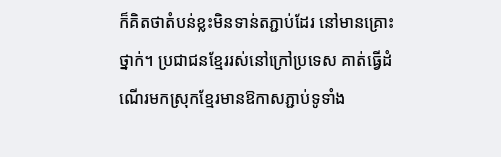ក៏គិតថាតំបន់ខ្លះមិនទាន់តភ្ជាប់ដែរ នៅមានគ្រោះថ្នាក់។ ប្រជាជនខ្មែររស់នៅក្រៅប្រទេស គាត់ធ្វើដំណើរមកស្រុកខ្មែរមានឱកាសភ្ជាប់ទូទាំង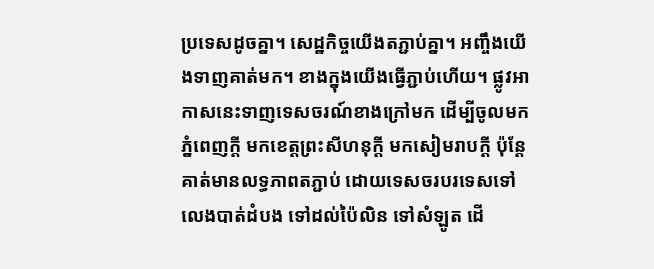ប្រទេសដូចគ្នា។ សេដ្ឋកិច្ចយើងតភ្ជាប់គ្នា។ អញ្ចឹងយើងទាញគាត់មក។ ខាងក្នុងយើងធ្វើភ្ជាប់ហើយ។ ផ្លូវអាកាសនេះទាញទេសចរណ៍ខាងក្រៅមក ដើម្បីចូលមកភ្នំពេញក្តី មកខេត្តព្រះសីហនុក្តី មកសៀមរាបក្តី ប៉ុន្តែគាត់មានលទ្ធភាពតភ្ជាប់ ដោយទេសចរបរទេសទៅលេងបាត់ដំបង ទៅដល់ប៉ៃលិន ទៅសំឡូត ដើ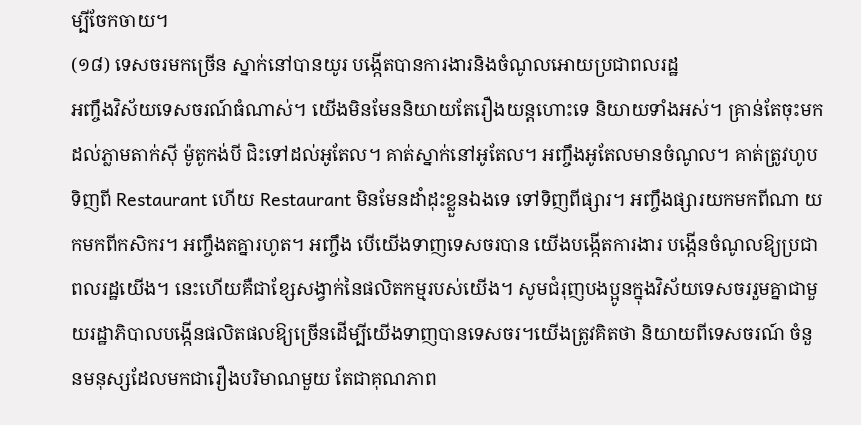ម្បីចែកចាយ។
(១៨) ទេសចរមកច្រើន ស្នាក់នៅបានយូរ បង្កើតបានការងារនិងចំណូលអោយប្រជាពលរដ្ឋ
អញ្ចឹងវិស័យទេសចរណ៍ធំណាស់។ យើងមិនមែននិយាយតែរឿងយន្តហោះទេ និយាយទាំងអស់។ គ្រាន់តែចុះមកដល់ភ្លាមតាក់ស៊ី ម៉ូតូកង់បី ជិះទៅដល់អូតែល។ គាត់ស្នាក់នៅអូតែល។ អញ្ចឹងអូតែលមានចំណូល។ គាត់ត្រូវហូបទិញពី Restaurant ហើយ Restaurant មិនមែនដាំដុះខ្លួនឯងទេ ទៅទិញពីផ្សារ។ អញ្ចឹងផ្សារយកមកពីណា យកមកពីកសិករ។ អញ្ចឹងតគ្នារហូត។ អញ្ចឹង បើយើងទាញទេសចរបាន យើងបង្កើតការងារ បង្កើនចំណូលឱ្យប្រជាពលរដ្ឋយើង។ នេះហើយគឺជាខ្សែសង្វាក់នៃផលិតកម្មរបស់យើង។ សូមជំរុញបងប្អូនក្នុងវិស័យទេសចររួមគ្នាជាមួយរដ្ឋាភិបាលបង្កើនផលិតផលឱ្យច្រើនដើម្បីយើងទាញបានទេសចរ។យើងត្រូវគិតថា និយាយពីទេសចរណ៍ ចំនួនមនុស្សដែលមកជារឿងបរិមាណមួយ តែជាគុណភាព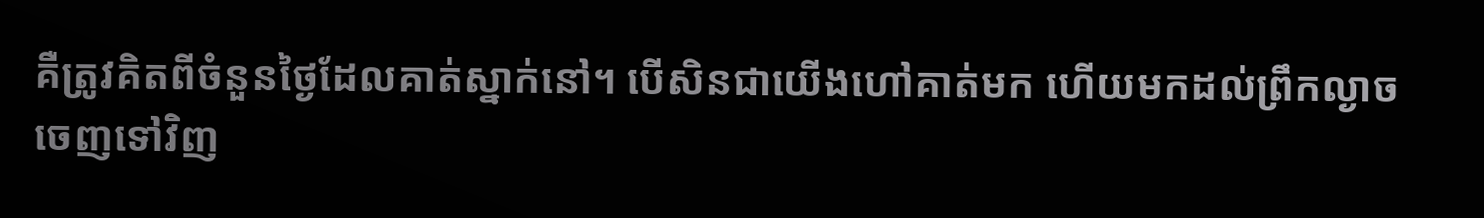គឺត្រូវគិតពីចំនួនថ្ងៃដែលគាត់ស្នាក់នៅ។ បើសិនជាយើងហៅគាត់មក ហើយមកដល់ព្រឹកល្ងាចចេញទៅវិញ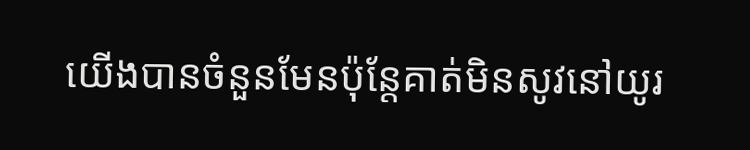យើងបានចំនួនមែនប៉ុន្តែគាត់មិនសូវនៅយូរ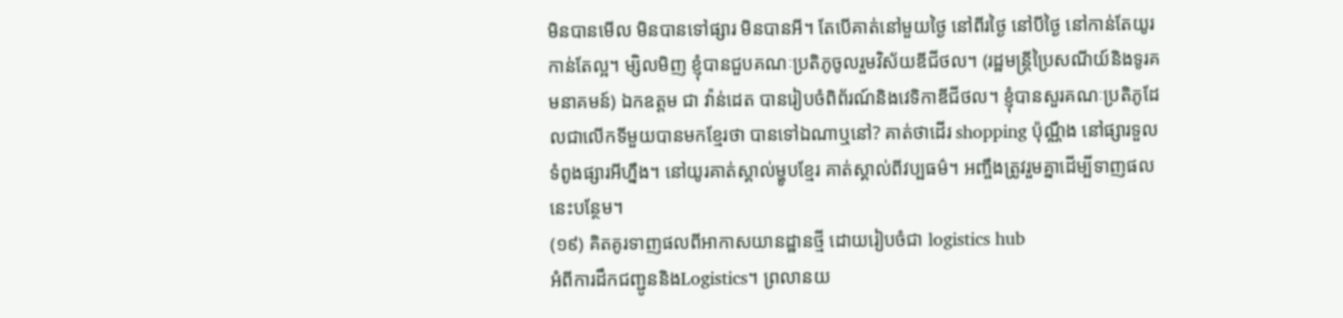មិនបានមើល មិនបានទៅផ្សារ មិនបានអី។ តែបើគាត់នៅមួយថ្ងៃ នៅពីរថ្ងៃ នៅបីថ្ងៃ នៅកាន់តែយូរកាន់តែល្អ។ ម្សិលមិញ ខ្ញុំបានជួបគណៈប្រតិភូចូលរួមវិស័យឌីជីថល។ (រដ្ឋមន្ត្រីប្រៃសណីយ៍និងទូរគមនាគមន៍) ឯកឧត្តម ជា វ៉ាន់ដេត បានរៀបចំពិព័រណ៍និងវេទិកាឌីជីថល។ ខ្ញុំបានសួរគណៈប្រតិភូដែលជាលើកទីមួយបានមកខ្មែរថា បានទៅឯណាឬនៅ? គាត់ថាដើរ shopping ប៉ុណ្ណឹង នៅផ្សារទួលទំពូងផ្សារអីហ្នឹង។ នៅយូរគាត់ស្គាល់ម្ហូបខ្មែរ គាត់ស្គាល់ពីវប្បធម៌។ អញ្ចឹងត្រូវរួមគ្នាដើម្បីទាញផលនេះបន្ថែម។
(១៩) គិតគូរទាញផលពីអាកាសយានដ្ឋានថ្មី ដោយរៀបចំជា logistics hub
អំពីការដឹកជញ្ជូននិងLogistics។ ព្រលានយ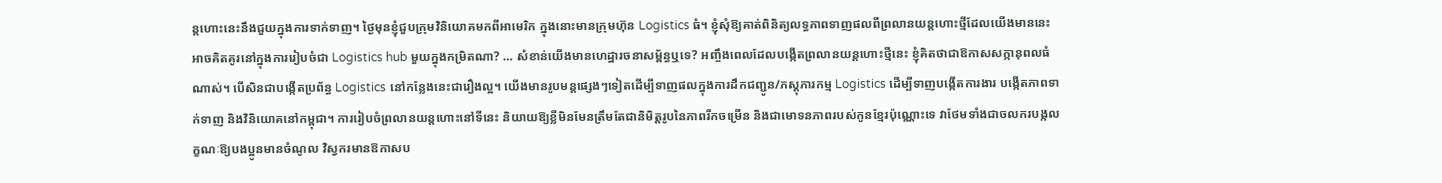ន្តហោះនេះនឹងជួយក្នុងការទាក់ទាញ។ ថ្ងៃមុនខ្ញុំជួបក្រុមវិនិយោគមកពីអាមេរិក ក្នុងនោះមានក្រុមហ៊ុន Logistics ធំ។ ខ្ញុំសុំឱ្យគាត់ពិនិត្យលទ្ធភាពទាញផលពីព្រលានយន្តហោះថ្មីដែលយើងមាននេះ អាចគិតគូរនៅក្នុងការរៀបចំជា Logistics hub មួយក្នុងកម្រិតណា? … សំខាន់យើងមានហេដ្ឋារចនាសម្ព័ន្ធឬទេ? អញ្ចឹងពេលដែលបង្កើតព្រលានយន្តហោះថ្មីនេះ ខ្ញុំគិតថាជាឱកាសសក្កានុពលធំណាស់។ បើសិនជាបង្កើតប្រព័ន្ធ Logistics នៅកន្លែងនេះជារឿងល្អ។ យើងមានរូបមន្តផ្សេងៗទៀតដើម្បីទាញផលក្នុងការដឹកជញ្ជូន/ភស្តុភារកម្ម Logistics ដើម្បីទាញបង្កើតការងារ បង្កើតភាពទាក់ទាញ និងវិនិយោគនៅកម្ពុជា។ ការរៀបចំព្រលានយន្តហោះនៅទីនេះ និយាយឱ្យខ្លីមិនមែនត្រឹមតែជានិមិត្តរូបនៃភាពរីកចម្រើន និងជាមោទនភាពរបស់កូនខ្មែរប៉ុណ្ណោះទេ វាថែមទាំងជាចលករបង្កលក្ខណៈឱ្យបងប្អូនមានចំណូល វិស្វករមានឱកាសប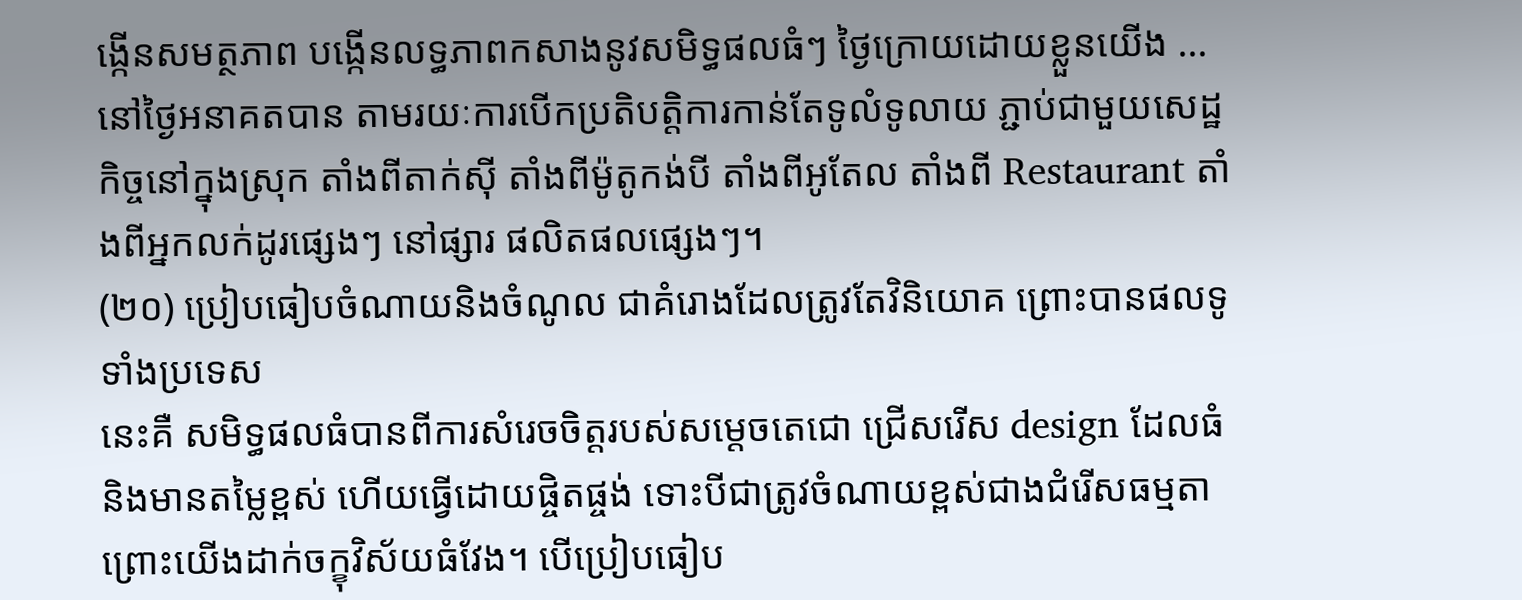ង្កើនសមត្ថភាព បង្កើនលទ្ធភាពកសាងនូវសមិទ្ធផលធំៗ ថ្ងៃក្រោយដោយខ្លួនយើង … នៅថ្ងៃអនាគតបាន តាមរយៈការបើកប្រតិបត្តិការកាន់តែទូលំទូលាយ ភ្ជាប់ជាមួយសេដ្ឋកិច្ចនៅក្នុងស្រុក តាំងពីតាក់ស៊ី តាំងពីម៉ូតូកង់បី តាំងពីអូតែល តាំងពី Restaurant តាំងពីអ្នកលក់ដូរផ្សេងៗ នៅផ្សារ ផលិតផលផ្សេងៗ។
(២០) ប្រៀបធៀបចំណាយនិងចំណូល ជាគំរោងដែលត្រូវតែវិនិយោគ ព្រោះបានផលទូទាំងប្រទេស
នេះគឺ សមិទ្ធផលធំបានពីការសំរេចចិត្តរបស់សម្តេចតេជោ ជ្រើសរើស design ដែលធំនិងមានតម្លៃខ្ពស់ ហើយធ្វើដោយផ្ចិតផ្ចង់ ទោះបីជាត្រូវចំណាយខ្ពស់ជាងជំរើសធម្មតា ព្រោះយើងដាក់ចក្ខុវិស័យធំវែង។ បើប្រៀបធៀប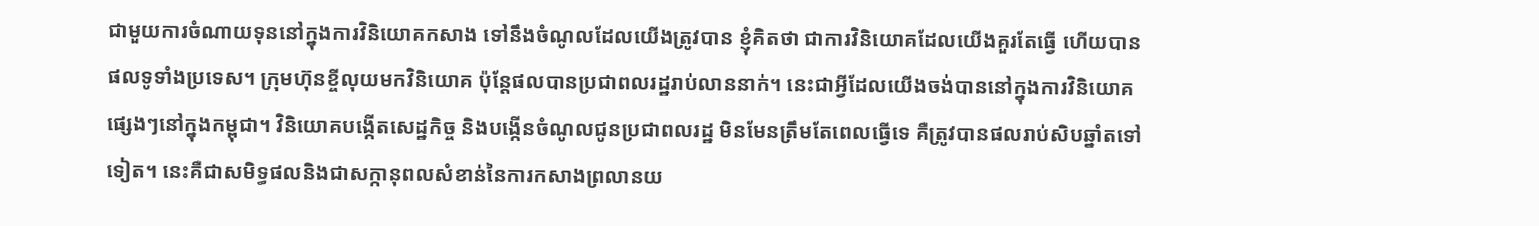ជាមួយការចំណាយទុននៅក្នុងការវិនិយោគកសាង ទៅនឹងចំណូលដែលយើងត្រូវបាន ខ្ញុំគិតថា ជាការវិនិយោគដែលយើងគួរតែធ្វើ ហើយបានផលទូទាំងប្រទេស។ ក្រុមហ៊ុនខ្ចីលុយមកវិនិយោគ ប៉ុន្តែផលបានប្រជាពលរដ្ឋរាប់លាននាក់។ នេះជាអ្វីដែលយើងចង់បាននៅក្នុងការវិនិយោគផ្សេងៗនៅក្នុងកម្ពុជា។ វិនិយោគបង្កើតសេដ្ឋកិច្ច និងបង្កើនចំណូលជូនប្រជាពលរដ្ឋ មិនមែនត្រឹមតែពេលធ្វើទេ គឺត្រូវបានផលរាប់សិបឆ្នាំតទៅទៀត។ នេះគឺជាសមិទ្ធផលនិងជាសក្កានុពលសំខាន់នៃការកសាងព្រលានយ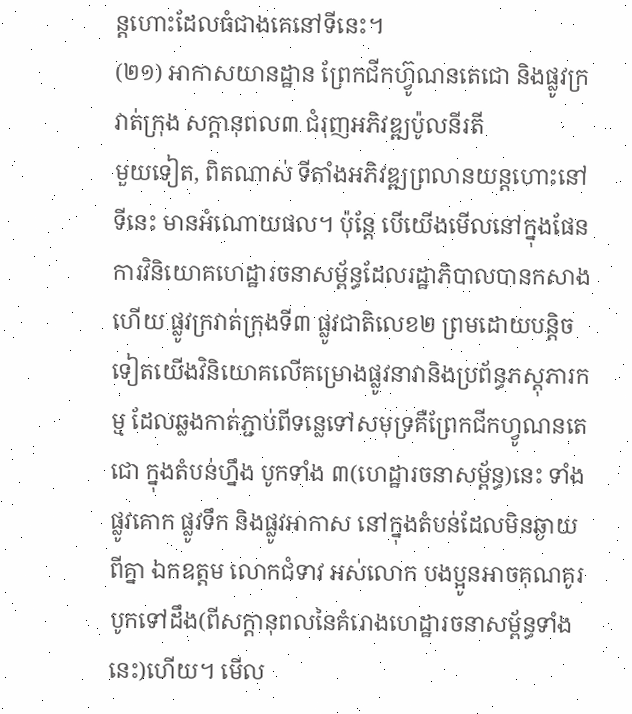ន្តហោះដែលធំជាងគេនៅទីនេះ។
(២១) អាកាសយានដ្ឋាន ព្រែកជីកហ៊្វូណនតេជោ និងផ្លូវក្រវាត់ក្រុង សក្តានុពល៣ ជំរុញអភិវឌ្ឍប៉ូលនីរតី
មួយទៀត, ពិតណាស់ ទីតាំងអភិវឌ្ឍព្រលានយន្តហោះនៅទីនេះ មានអំណោយផល។ ប៉ុន្តែ បើយើងមើលនៅក្នុងផែនការវិនិយោគហេដ្ឋារចនាសម្ព័ន្ធដែលរដ្ឋាភិបាលបានកសាងហើយ ផ្លូវក្រវាត់ក្រុងទី៣ ផ្លូវជាតិលេខ២ ព្រមដោយបន្តិចទៀតយើងវិនិយោគលើគម្រោងផ្លូវនាវានិងប្រព័ន្ធភស្តុភារកម្ម ដែលឆ្លងកាត់ភ្ជាប់ពីទន្លេទៅសមុទ្រគឺព្រែកជីកហ្វូណនតេជោ ក្នុងតំបន់ហ្នឹង បូកទាំង ៣(ហេដ្ឋារចនាសម្ព័ន្ធ)នេះ ទាំងផ្លូវគោក ផ្លូវទឹក និងផ្លូវអាកាស នៅក្នុងតំបន់ដែលមិនឆ្ងាយពីគ្នា ឯកឧត្តម លោកជំទាវ អស់លោក បងប្អូនអាចគុណគូរ បូកទៅដឹង(ពីសក្តានុពលនៃគំរោងហេដ្ឋារចនាសម្ព័ន្ធទាំងនេះ)ហើយ។ មើល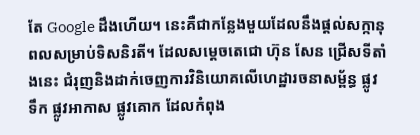តែ Google ដឹងហើយ។ នេះគឺជាកន្លែងមួយដែលនឹងផ្តល់សក្កានុពលសម្រាប់ទិសនិរតី។ ដែលសម្តេចតេជោ ហ៊ុន សែន ជ្រើសទីតាំងនេះ ជំរុញនិងដាក់ចេញការវិនិយោគលើហេដ្ឋារចនាសម្ព័ន្ធ ផ្លូវទឹក ផ្លូវអាកាស ផ្លូវគោក ដែលកំពុង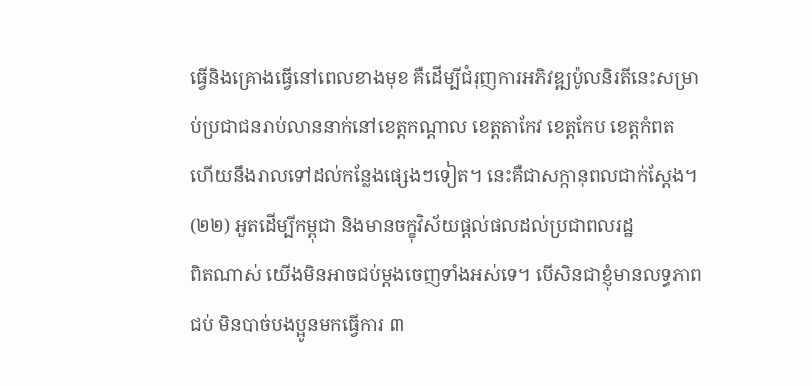ធ្វើនិងគ្រោងធ្វើនៅពេលខាងមុខ គឺដើម្បីជំរុញការអភិវឌ្ឍប៉ូលនិរតីនេះសម្រាប់ប្រជាជនរាប់លាននាក់នៅខេត្តកណ្តាល ខេត្តតាកែវ ខេត្តកែប ខេត្តកំពត ហើយនឹងរាលទៅដល់កន្លែងផ្សេងៗទៀត។ នេះគឺជាសក្កានុពលជាក់ស្តែង។
(២២) អួតដើម្បីកម្ពុជា និងមានចក្ខុវិស័យផ្តល់ផលដល់ប្រជាពលរដ្ឋ
ពិតណាស់ យើងមិនអាចជប់ម្តងចេញទាំងអស់ទេ។ បើសិនជាខ្ញុំមានលទ្ធភាពជប់ មិនបាច់បងប្អូនមកធ្វើការ ៣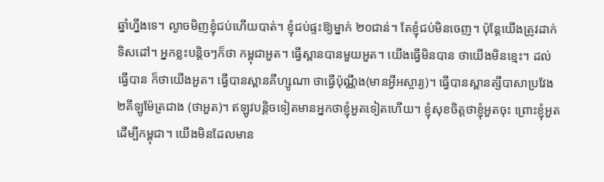ឆ្នាំហ្នឹងទេ។ ល្ងាចមិញខ្ញុំជប់ហើយបាត់។ ខ្ញុំជប់ផ្ទះឱ្យម្នាក់ ២០ជាន់។ តែខ្ញុំជប់មិនចេញ។ ប៉ុន្តែយើងត្រូវដាក់ទិសដៅ។ អ្នកខ្លះបន្តិចៗក៏ថា កម្ពុជាអួត។ ធ្វើស្ពានបានមួយអួត។ យើងធ្វើមិនបាន ថាយើងមិនខ្មេះ។ ដល់ធ្វើបាន ក៏ថាយើងអួត។ ធ្វើបានស្ពានគីហ្សូណា ថាធ្វើប៉ុណ្ណឹង(មានអ្វីអស្ចារ្យ)។ ធ្វើបានស្ពានត្សឹបាសាប្រវែង ២គីឡូម៉ែត្រជាង (ថាអួត)។ ឥឡូវបន្តិចទៀតមានអ្នកថាខ្ញុំអួតទៀតហើយ។ ខ្ញុំសុខចិត្តថាខ្ញុំអួតចុះ ព្រោះខ្ញុំអួតដើម្បីកម្ពុជា។ យើងមិនដែលមាន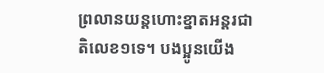ព្រលានយន្តហោះខ្នាតអន្តរជាតិលេខ១ទេ។ បងប្អូនយើង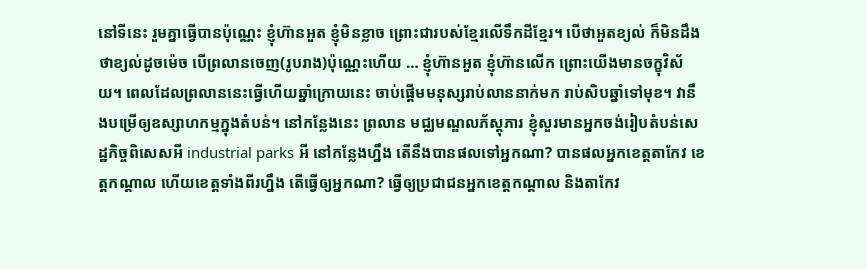នៅទីនេះ រួមគ្នាធ្វើបានប៉ុណ្ណេះ ខ្ញុំហ៊ានអួត ខ្ញុំមិនខ្លាច ព្រោះជារបស់ខ្មែរលើទឹកដីខ្មែរ។ បើថាអួតខ្យល់ ក៏មិនដឹងថាខ្យល់ដូចម៉េច បើព្រលានចេញ(រូបរាង)ប៉ុណ្ណេះហើយ … ខ្ញុំហ៊ានអួត ខ្ញុំហ៊ានលើក ព្រោះយើងមានចក្ខុវិស័យ។ ពេលដែលព្រលាននេះធ្វើហើយឆ្នាំក្រោយនេះ ចាប់ផ្ដើមមនុស្សរាប់លាននាក់មក រាប់សិបឆ្នាំទៅមុខ។ វានឹងបម្រើឲ្យឧស្សាហកម្មក្នុងតំបន់។ នៅកន្លែងនេះ ព្រលាន មជ្ឈមណ្ឌលភ័ស្ដុភារ ខ្ញុំសួរមានអ្នកចង់រៀបតំបន់សេដ្ឋកិច្ចពិសេសអី industrial parks អី នៅកន្លែងហ្នឹង តើនឹងបានផលទៅអ្នកណា? បានផលអ្នកខេត្តតាកែវ ខេត្តកណ្ដាល ហើយខេត្តទាំងពីរហ្នឹង តើធ្វើឲ្យអ្នកណា? ធ្វើឲ្យប្រជាជនអ្នកខេត្តកណ្ដាល និងតាកែវ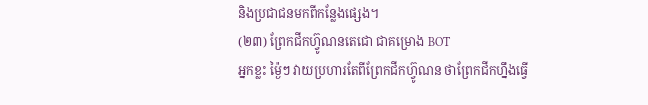និងប្រជាជនមកពីកន្លែងផ្សេង។
(២៣) ព្រែកជីកហ៊្វូណនតេជោ ជាគម្រោង BOT
អ្នកខ្លះ ម្ង៉ៃៗ វាយប្រហារតែពីព្រែកជីកហ៊្វូណន ថាព្រែកជីកហ្នឹងធ្វើ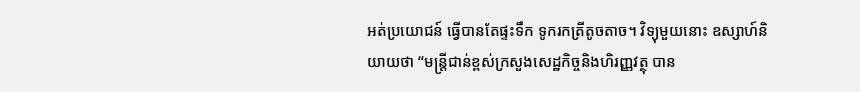អត់ប្រយោជន៍ ធ្វើបានតែផ្ទះទឹក ទូករកត្រីតូចតាច។ វិទ្យុមួយនោះ ឧស្សាហ៍និយាយថា “មន្រ្តីជាន់ខ្ពស់ក្រសួងសេដ្ឋកិច្ចនិងហិរញ្ញវត្ថុ បាន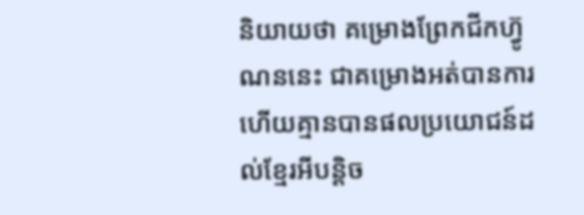និយាយថា គម្រោងព្រែកជីកហ្វ៊ូណននេះ ជាគម្រោងអត់បានការ ហើយគ្មានបានផលប្រយោជន៍ដល់ខ្មែរអីបន្តិច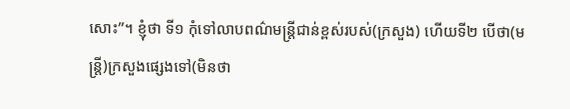សោះ”។ ខ្ញុំថា ទី១ កុំទៅលាបពណ៌មន្ត្រីជាន់ខ្ពស់របស់(ក្រសួង) ហើយទី២ បើថា(មន្ត្រី)ក្រសួងផ្សេងទៅ(មិនថា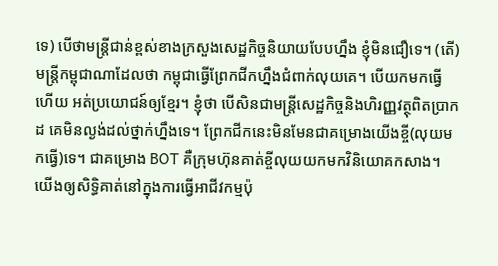ទេ) បើថាមន្រ្តីជាន់ខ្ពស់ខាងក្រសួងសេដ្ឋកិច្ចនិយាយបែបហ្នឹង ខ្ញុំមិនជឿទេ។ (តើ)មន្រ្តីកម្ពុជាណាដែលថា កម្ពុជាធ្វើព្រែកជីកហ្នឹងជំពាក់លុយគេ។ បើយកមកធ្វើហើយ អត់ប្រយោជន៍ឲ្យខ្មែរ។ ខ្ញុំថា បើសិនជាមន្រ្តីសេដ្ឋកិច្ចនិងហិរញ្ញវត្ថុពិតប្រាកដ គេមិនល្ងង់ដល់ថ្នាក់ហ្នឹងទេ។ ព្រែកជីកនេះមិនមែនជាគម្រោងយើងខ្ចី(លុយមកធ្វើ)ទេ។ ជាគម្រោង BOT គឺក្រុមហ៊ុនគាត់ខ្ចីលុយយកមកវិនិយោគកសាង។ យើងឲ្យសិទ្ធិគាត់នៅក្នុងការធ្វើអាជីវកម្មប៉ុ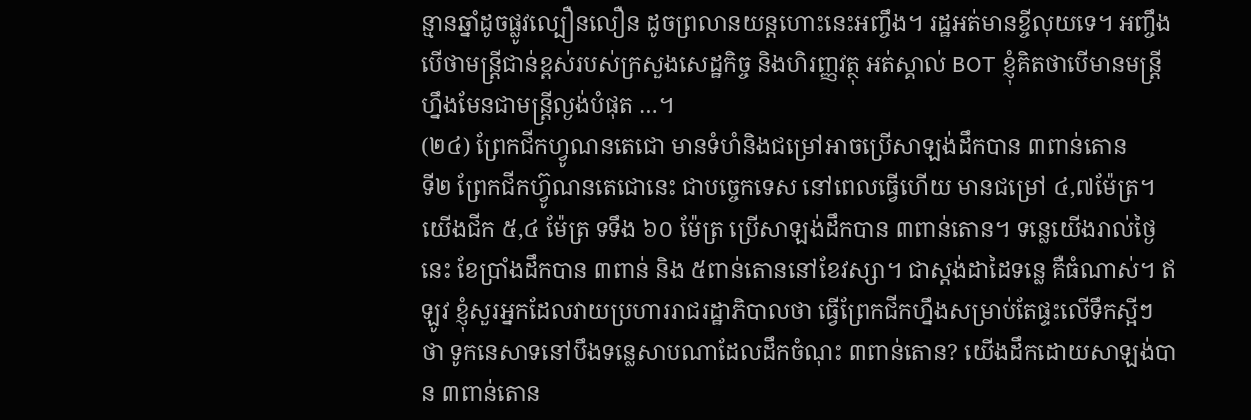ន្មានឆ្នាំដូចផ្លូវល្បឿនលឿន ដូចព្រលានយន្តហោះនេះអញ្ចឹង។ រដ្ឋអត់មានខ្ចីលុយទេ។ អញ្ចឹងបើថាមន្រ្តីជាន់ខ្ពស់របស់ក្រសួងសេដ្ឋកិច្ច និងហិរញ្ញវត្ថុ អត់ស្គាល់ BOT ខ្ញុំគិតថាបើមានមន្រ្តីហ្នឹងមែនជាមន្រ្តីល្ងង់បំផុត …។
(២៤) ព្រែកជីកហ្វូណនតេជោ មានទំហំនិងជម្រៅអាចប្រើសាឡង់ដឹកបាន ៣ពាន់តោន
ទី២ ព្រែកជីកហ៊្វូណនតេជោនេះ ជាបច្ចេកទេស នៅពេលធ្វើហើយ មានជម្រៅ ៤,៧ម៉ែត្រ។ យើងជីក ៥,៤ ម៉ែត្រ ទទឹង ៦០ ម៉ែត្រ ប្រើសាឡង់ដឹកបាន ៣ពាន់តោន។ ទន្លេយើងរាល់ថ្ងៃនេះ ខែប្រាំងដឹកបាន ៣ពាន់ និង ៥ពាន់តោននៅខែវស្សា។ ជាស្តង់ដាដៃទន្លេ គឺធំណាស់។ ឥឡូវ ខ្ញុំសួរអ្នកដែលវាយប្រហាររាជរដ្ឋាភិបាលថា ធ្វើព្រែកជីកហ្នឹងសម្រាប់តែផ្ទះលើទឹកស្អីៗ ថា ទូកនេសាទនៅបឹងទន្លេសាបណាដែលដឹកចំណុះ ៣ពាន់តោន? យើងដឹកដោយសាឡង់បាន ៣ពាន់តោន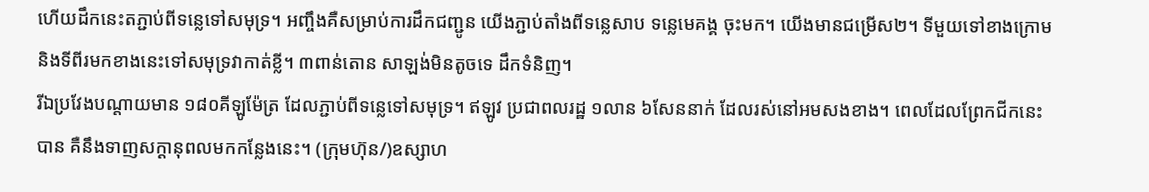ហើយដឹកនេះតភ្ជាប់ពីទន្លេទៅសមុទ្រ។ អញ្ចឹងគឺសម្រាប់ការដឹកជញ្ជូន យើងភ្ជាប់តាំងពីទន្លេសាប ទន្លេមេគង្គ ចុះមក។ យើងមានជម្រើស២។ ទីមួយទៅខាងក្រោម និងទីពីរមកខាងនេះទៅសមុទ្រវាកាត់ខ្លី។ ៣ពាន់តោន សាឡង់មិនតូចទេ ដឹកទំនិញ។
រីឯប្រវែងបណ្តាយមាន ១៨០គីឡូម៉ែត្រ ដែលភ្ជាប់ពីទន្លេទៅសមុទ្រ។ ឥឡូវ ប្រជាពលរដ្ឋ ១លាន ៦សែននាក់ ដែលរស់នៅអមសងខាង។ ពេលដែលព្រែកជីកនេះបាន គឺនឹងទាញសក្ដានុពលមកកន្លែងនេះ។ (ក្រុមហ៊ុន/)ឧស្សាហ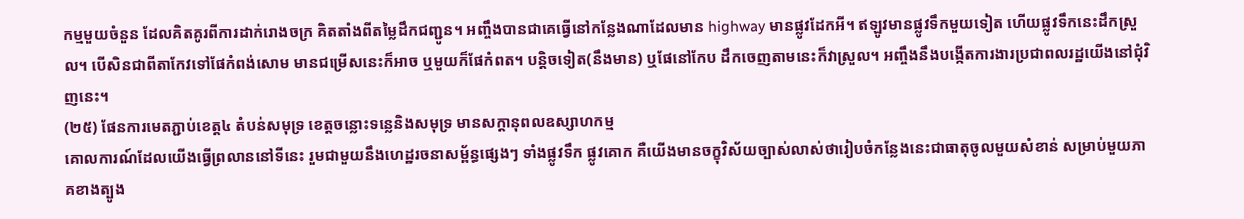កម្មមួយចំនួន ដែលគិតគូរពីការដាក់រោងចក្រ គិតតាំងពីតម្លៃដឹកជញ្ជូន។ អញ្ចឹងបានជាគេធ្វើនៅកន្លែងណាដែលមាន highway មានផ្លូវដែកអី។ ឥឡូវមានផ្លូវទឹកមួយទៀត ហើយផ្លូវទឹកនេះដឹកស្រួល។ បើសិនជាពីតាកែវទៅផែកំពង់សោម មានជម្រើសនេះក៏អាច ឬមួយក៏ផែកំពត។ បន្តិចទៀត(នឹងមាន) ឬផែនៅកែប ដឹកចេញតាមនេះក៏វាស្រួល។ អញ្ចឹងនឹងបង្កើតការងារប្រជាពលរដ្ឋយើងនៅជុំវិញនេះ។
(២៥) ផែនការមេតភ្ជាប់ខេត្ត៤ តំបន់សមុទ្រ ខេត្តចន្លោះទន្លេនិងសមុទ្រ មានសក្តានុពលឧស្សាហកម្ម
គោលការណ៍ដែលយើងធ្វើព្រលាននៅទីនេះ រួមជាមួយនឹងហេដ្ឋរចនាសម្ព័ន្ធផ្សេងៗ ទាំងផ្លូវទឹក ផ្លូវគោក គឺយើងមានចក្ខុវិស័យច្បាស់លាស់ថារៀបចំកន្លែងនេះជាធាតុចូលមួយសំខាន់ សម្រាប់មួយភាគខាងត្បូង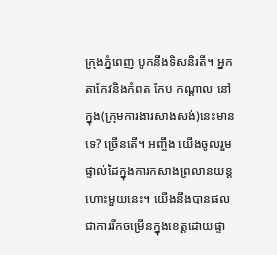ក្រុងភ្នំពេញ បូកនឹងទិសនិរតី។ អ្នកតាកែវនិងកំពត កែប កណ្ដាល នៅក្នុង(ក្រុមការងារសាងសង់)នេះមានទេ? ច្រើនតើ។ អញ្ចឹង យើងចូលរួមផ្ទាល់ដៃក្នុងការកសាងព្រលានយន្តហោះមួយនេះ។ យើងនឹងបានផលជាការរីកចម្រើនក្នុងខេត្តដោយផ្ទា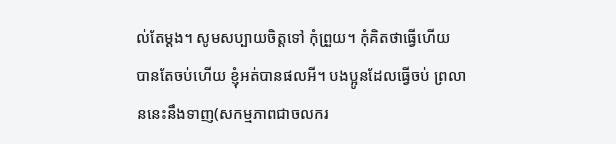ល់តែម្ដង។ សូមសប្បាយចិត្តទៅ កុំព្រួយ។ កុំគិតថាធ្វើហើយ បានតែចប់ហើយ ខ្ញុំអត់បានផលអី។ បងប្អូនដែលធ្វើចប់ ព្រលាននេះនឹងទាញ(សកម្មភាពជាចលករ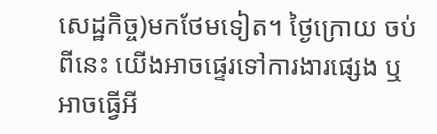សេដ្ឋកិច្ច)មកថែមទៀត។ ថ្ងៃក្រោយ ចប់ពីនេះ យើងអាចផ្ទេរទៅការងារផ្សេង ឬអាចធ្វើអី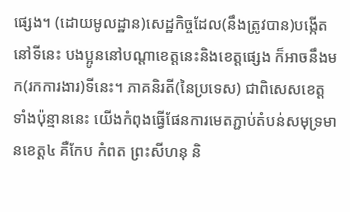ផ្សេង។ (ដោយមូលដ្ឋាន)សេដ្ឋកិច្ចដែល(នឹងត្រូវបាន)បង្កើតនៅទីនេះ បងប្អូននៅបណ្តាខេត្តនេះនិងខេត្តផ្សេង ក៏អាចនឹងមក(រកការងារ)ទីនេះ។ ភាគនិរតី(នៃប្រទេស) ជាពិសេសខេត្តទាំងប៉ុន្មាននេះ យើងកំពុងធ្វើផែនការមេតភ្ជាប់តំបន់សមុទ្រមានខេត្ត៤ គឺកែប កំពត ព្រះសីហនុ និ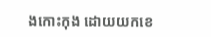ងកោះកុង ដោយយកខេ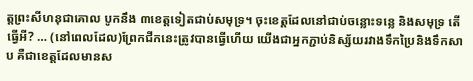ត្តព្រះសីហនុជាគោល បូកនឹង ៣ខេត្តទៀតជាប់សមុទ្រ។ ចុះខេត្តដែលនៅជាប់ចន្លោះទន្លេ និងសមុទ្រ តើធ្វើអី? … (នៅពេលដែល)ព្រែកជីកនេះត្រូវបានធ្វើហើយ យើងជាអ្នកភ្ជាប់និស្ស័យរវាងទឹកប្រៃនិងទឹកសាប គឺជាខេត្តដែលមានស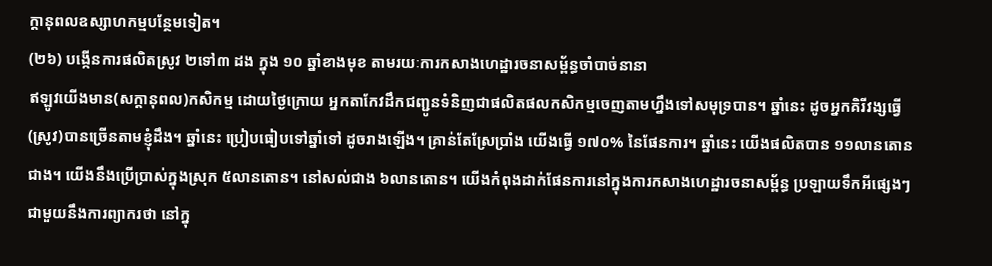ក្ដានុពលឧស្សាហកម្មបន្ថែមទៀត។
(២៦) បង្កើនការផលិតស្រូវ ២ទៅ៣ ដង ក្នុង ១០ ឆ្នាំខាងមុខ តាមរយៈការកសាងហេដ្ឋារចនាសម្ព័ន្ធចាំបាច់នានា
ឥឡូវយើងមាន(សក្តានុពល)កសិកម្ម ដោយថ្ងៃក្រោយ អ្នកតាកែវដឹកជញ្ជូនទំនិញជាផលិតផលកសិកម្មចេញតាមហ្នឹងទៅសមុទ្របាន។ ឆ្នាំនេះ ដូចអ្នកគិរីវង្សធ្វើ(ស្រូវ)បានច្រើនតាមខ្ញុំដឹង។ ឆ្នាំនេះ ប្រៀបធៀបទៅឆ្នាំទៅ ដូចរាងឡើង។ គ្រាន់តែស្រែប្រាំង យើងធ្វើ ១៧០% នៃផែនការ។ ឆ្នាំនេះ យើងផលិតបាន ១១លានតោនជាង។ យើងនឹងប្រើប្រាស់ក្នុងស្រុក ៥លានតោន។ នៅសល់ជាង ៦លានតោន។ យើងកំពុងដាក់ផែនការនៅក្នុងការកសាងហេដ្ឋារចនាសម្ព័ន្ធ ប្រឡាយទឹកអីផ្សេងៗ ជាមួយនឹងការព្យាករថា នៅក្នុ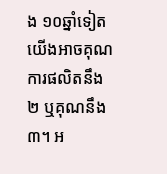ង ១០ឆ្នាំទៀត យើងអាចគុណការផលិតនឹង ២ ឬគុណនឹង ៣។ អ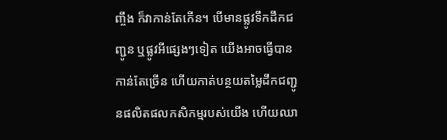ញ្ចឹង ក៏វាកាន់តែកើន។ បើមានផ្លូវទឹកដឹកជញ្ជូន ឬផ្លូវអីផ្សេងៗទៀត យើងអាចធ្វើបានកាន់តែច្រើន ហើយកាត់បន្ថយតម្លៃដឹកជញ្ជូនផលិតផលកសិកម្មរបស់យើង ហើយឈា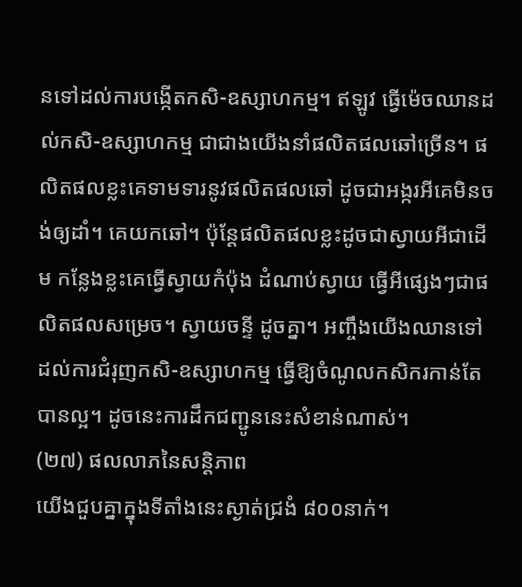នទៅដល់ការបង្កើតកសិ-ឧស្សាហកម្ម។ ឥឡូវ ធ្វើម៉េចឈានដល់កសិ-ឧស្សាហកម្ម ជាជាងយើងនាំផលិតផលឆៅច្រើន។ ផលិតផលខ្លះគេទាមទារនូវផលិតផលឆៅ ដូចជាអង្ករអីគេមិនចង់ឲ្យដាំ។ គេយកឆៅ។ ប៉ុន្តែផលិតផលខ្លះដូចជាស្វាយអីជាដើម កន្លែងខ្លះគេធ្វើស្វាយកំប៉ុង ដំណាប់ស្វាយ ធ្វើអីផ្សេងៗជាផលិតផលសម្រេច។ ស្វាយចន្ទី ដូចគ្នា។ អញ្ចឹងយើងឈានទៅដល់ការជំរុញកសិ-ឧស្សាហកម្ម ធ្វើឱ្យចំណូលកសិករកាន់តែបានល្អ។ ដូចនេះការដឹកជញ្ជូននេះសំខាន់ណាស់។
(២៧) ផលលាភនៃសន្ដិភាព
យើងជួបគ្នាក្នុងទីតាំងនេះស្ងាត់ជ្រងំ ៨០០នាក់។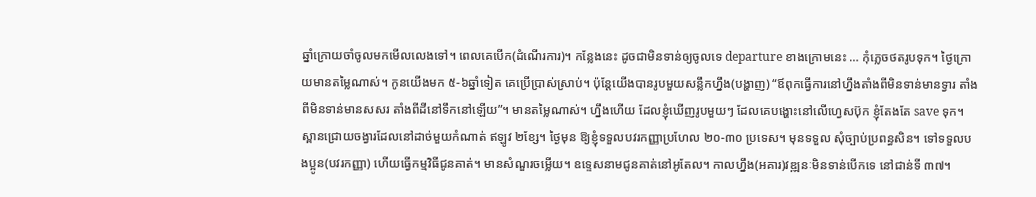ឆ្នាំក្រោយចាំចូលមកមើលលេងទៅ។ ពេលគេបើក(ដំណើរការ)។ កន្លែងនេះ ដូចជាមិនទាន់ឲ្យចូលទេ departure ខាងក្រោមនេះ … កុំភ្លេចថតរូបទុក។ ថ្ងៃក្រោយមានតម្លៃណាស់។ កូនយើងមក ៥-៦ឆ្នាំទៀត គេប្រើប្រាស់ស្រាប់។ ប៉ុន្តែយើងបានរូបមួយសន្លឹកហ្នឹង(បង្ហាញ) “ឪពុកធ្វើការនៅហ្នឹងតាំងពីមិនទាន់មានទ្វារ តាំងពីមិនទាន់មានសសរ តាំងពីដីនៅទឹកនៅឡើយ”។ មានតម្លៃណាស់។ ហ្នឹងហើយ ដែលខ្ញុំឃើញរូបមួយៗ ដែលគេបង្ហោះនៅលើហ្វេសប៊ុក ខ្ញុំតែងតែ save ទុក។ ស្ពានជ្រោយចង្វារដែលនៅដាច់មួយកំណាត់ ឥឡូវ ២ខ្សែ។ ថ្ងៃមុន ឱ្យខ្ញុំទទួលបវរកញ្ញាប្រហែល ២០-៣០ ប្រទេស។ មុនទទួល សុំច្បាប់ប្រពន្ធសិន។ ទៅទទួលបងប្អូន(បវរកញ្ញា) ហើយធ្វើកម្មវិធីជូនគាត់។ មានសំណួរចម្លើយ។ ឧទ្ទេសនាមជូនគាត់នៅអូតែល។ កាលហ្នឹង(អគារ)វឌ្ឍនៈមិនទាន់បើកទេ នៅជាន់ទី ៣៧។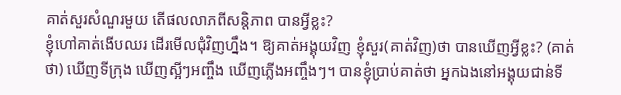គាត់សួរសំណួរមួយ តើផលលាភពីសន្ដិភាព បានអ្វីខ្លះ?
ខ្ញុំហៅគាត់ងើបឈរ ដើរមើលជុំវិញហ្នឹង។ ឱ្យគាត់អង្គុយវិញ ខ្ញុំសួរ(គាត់វិញ)ថា បានឃើញអ្វីខ្លះ? (គាត់ថា) ឃើញទីក្រុង ឃើញស្អីៗអញ្ចឹង ឃើញភ្លើងអញ្ចឹងៗ។ បានខ្ញុំប្រាប់គាត់ថា អ្នកឯងនៅអង្គុយជាន់ទី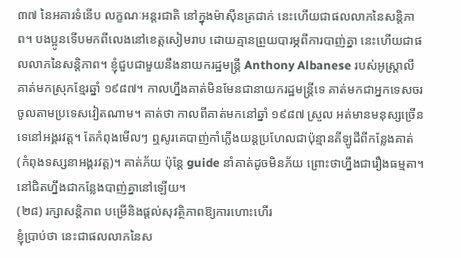៣៧ នៃអគារទំនើប លក្ខណៈអន្តរជាតិ នៅក្នុងម៉ាស៊ីនត្រជាក់ នេះហើយជាផលលាភនៃសន្ដិភាព។ បងប្អូនទើបមកពីលេងនៅខេត្តសៀមរាប ដោយគ្មានព្រួយបារម្ភពីការបាញ់គ្នា នេះហើយជាផលលាភនៃសន្ដិភាព។ ខ្ញុំជួបជាមួយនឹងនាយករដ្ឋមន្រ្តី Anthony Albanese របស់អូស្រ្តាលី គាត់មកស្រុកខ្មែរឆ្នាំ ១៩៨៧។ កាលហ្នឹងគាត់មិនមែនជានាយករដ្ឋមន្រ្តីទេ គាត់មកជាអ្នកទេសចរ ចូលតាមប្រទេសវៀតណាម។ គាត់ថា កាលពីគាត់មកនៅឆ្នាំ ១៩៨៧ ស្រួល អត់មានមនុស្សច្រើនទេនៅអង្គរវត្ត។ តែកំពុងមើលៗ ឮសូរគេបាញ់កាំភ្លើងយន្តប្រហែលជាប៉ុន្មានគីឡូដីពីកន្លែងគាត់(កំពុងទស្សនាអង្គរវត្ត)។ គាត់ភ័យ ប៉ុន្តែ guide នាំគាត់ដូចមិនភ័យ ព្រោះថាហ្នឹងជារឿងធម្មតា។ នៅជិតហ្នឹងជាកន្លែងបាញ់គ្នានៅឡើយ។
(២៨) រក្សាសន្ដិភាព បម្រើនិងផ្ដល់សុវត្ថិភាពឱ្យការហោះហើរ
ខ្ញុំប្រាប់ថា នេះជាផលលាភនៃស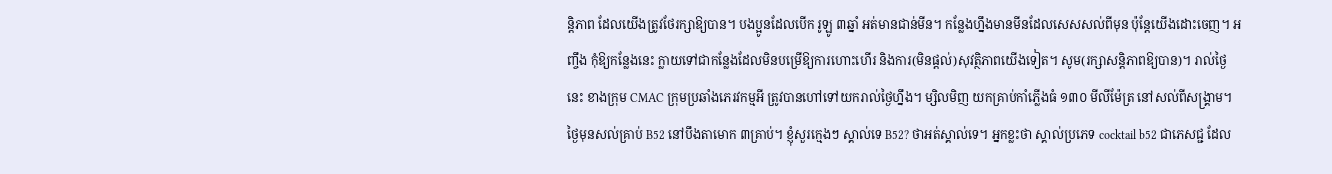ន្ដិភាព ដែលយើងត្រូវថែរក្សាឱ្យបាន។ បងប្អូនដែលបើក រូឡូ ៣ឆ្នាំ អត់មានជាន់មីន។ កន្លែងហ្នឹងមានមីនដែលសេសសល់ពីមុន ប៉ុន្តែយើងដោះចេញ។ អញ្ចឹង កុំឱ្យកន្លែងនេះ ក្លាយទៅជាកន្លែងដែលមិនបម្រើឱ្យការហោះហើរ និងការ(មិនផ្ដល់)សុវត្ថិភាពយើងទៀត។ សូម(រក្សាសន្ដិភាពឱ្យបាន)។ រាល់ថ្ងៃនេះ ខាងក្រុម CMAC ក្រុមប្រឆាំងភេរវកម្មអី ត្រូវបានហៅទៅយករាល់ថ្ងៃហ្នឹង។ ម្សិលមិញ យកគ្រាប់កាំភ្លើងធំ ១៣០ មីលីម៉ែត្រ នៅសល់ពីសង្រ្គាម។ ថ្ងៃមុនសល់គ្រាប់ B52 នៅបឹងតាមោក ៣គ្រាប់។ ខ្ញុំសួរក្មេងៗ ស្គាល់ទេ B52? ថាអត់ស្គាល់ទេ។ អ្នកខ្លះថា ស្គាល់ប្រភេទ cocktail b52 ជាភេសជ្ជ ដែល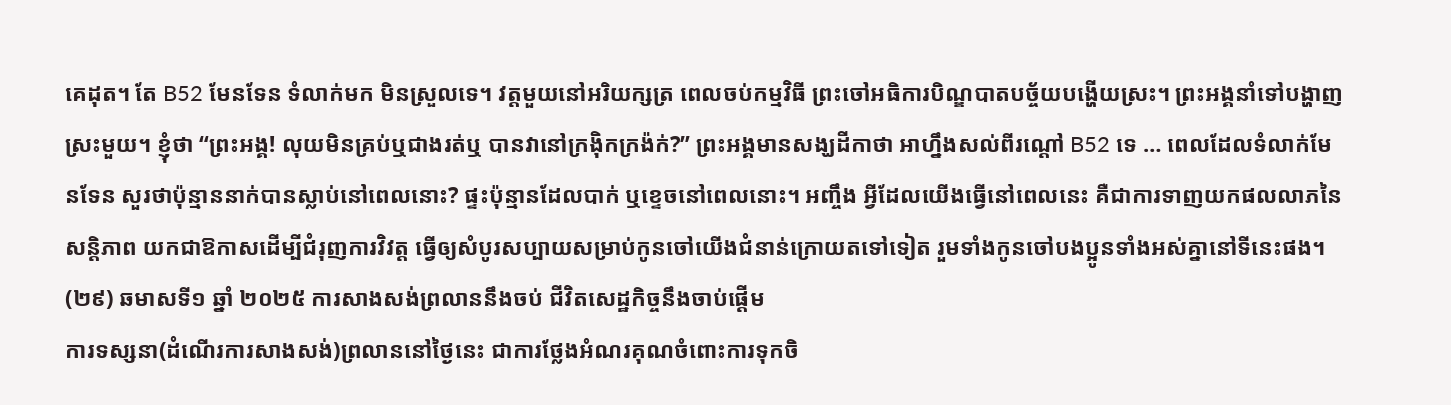គេដុត។ តែ B52 មែនទែន ទំលាក់មក មិនស្រួលទេ។ វត្តមួយនៅអរិយក្សត្រ ពេលចប់កម្មវិធី ព្រះចៅអធិការបិណ្ឌបាតបច្ច័យបង្ហើយស្រះ។ ព្រះអង្គនាំទៅបង្ហាញស្រះមួយ។ ខ្ញុំថា “ព្រះអង្គ! លុយមិនគ្រប់ឬជាងរត់ឬ បានវានៅក្រង៉ិកក្រង៉ក់?” ព្រះអង្គមានសង្ឃដីកាថា អាហ្នឹងសល់ពីរណ្ដៅ B52 ទេ … ពេលដែលទំលាក់មែនទែន សួរថាប៉ុន្មាននាក់បានស្លាប់នៅពេលនោះ? ផ្ទះប៉ុន្មានដែលបាក់ ឬខ្ទេចនៅពេលនោះ។ អញ្ចឹង អ្វីដែលយើងធ្វើនៅពេលនេះ គឺជាការទាញយកផលលាភនៃសន្តិភាព យកជាឱកាសដើម្បីជំរុញការវិវត្ត ធ្វើឲ្យសំបូរសប្បាយសម្រាប់កូនចៅយើងជំនាន់ក្រោយតទៅទៀត រួមទាំងកូនចៅបងប្អូនទាំងអស់គ្នានៅទីនេះផង។
(២៩) ឆមាសទី១ ឆ្នាំ ២០២៥ ការសាងសង់ព្រលាននឹងចប់ ជីវិតសេដ្ឋកិច្ចនឹងចាប់ផ្តើម
ការទស្សនា(ដំណើរការសាងសង់)ព្រលាននៅថ្ងៃនេះ ជាការថ្លែងអំណរគុណចំពោះការទុកចិ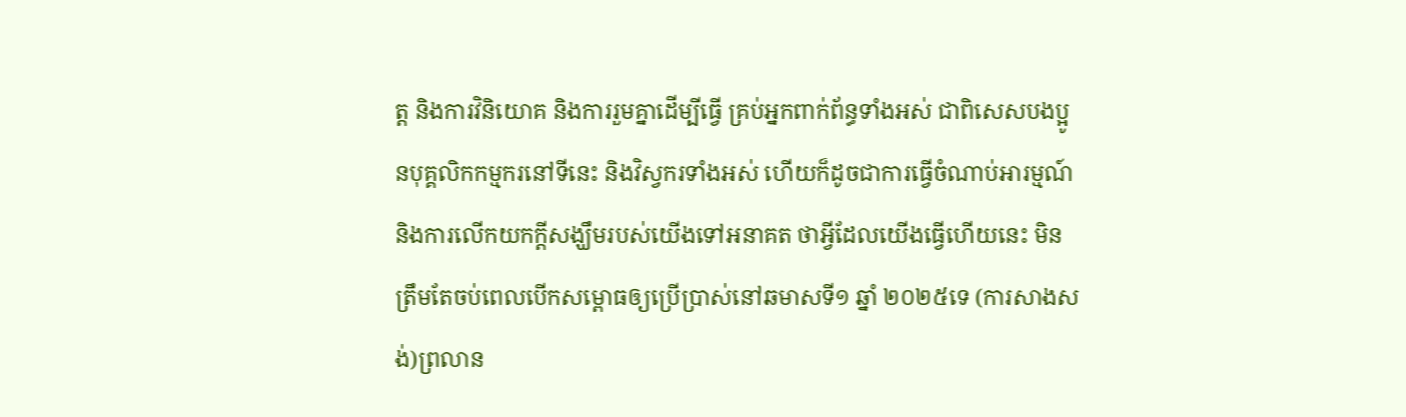ត្ត និងការវិនិយោគ និងការរួមគ្នាដើម្បីធ្វើ គ្រប់អ្នកពាក់ព័ន្ធទាំងអស់ ជាពិសេសបងប្អូនបុគ្គលិកកម្មករនៅទីនេះ និងវិស្វករទាំងអស់ ហើយក៏ដូចជាការធ្វើចំណាប់អារម្មណ៍ និងការលើកយកក្តីសង្ឃឹមរបស់យើងទៅអនាគត ថាអ្វីដែលយើងធ្វើហើយនេះ មិនត្រឹមតែចប់ពេលបើកសម្ពោធឲ្យប្រើប្រាស់នៅឆមាសទី១ ឆ្នាំ ២០២៥ទេ (ការសាងសង់)ព្រលាន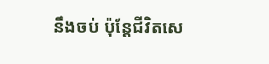នឹងចប់ ប៉ុន្តែជីវិតសេ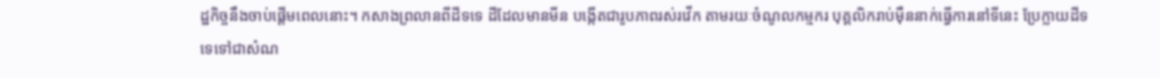ដ្ឋកិច្ចនឹងចាប់ផ្តើមពេលនោះ។ កសាងព្រលានពីដីទទេ ដីដែលមានមីន បង្កើតជារូបភាពរស់រវើក តាមរយៈចំណូលកម្មករ បុគ្គលិករាប់ម៉ឺននាក់ធ្វើការនៅទីនេះ ប្រែក្លាយដីទទេទៅជាសំណ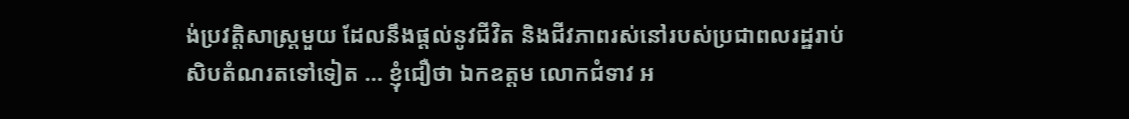ង់ប្រវត្តិសាស្ត្រមួយ ដែលនឹងផ្តល់នូវជីវិត និងជីវភាពរស់នៅរបស់ប្រជាពលរដ្ឋរាប់សិបតំណរតទៅទៀត … ខ្ញុំជឿថា ឯកឧត្តម លោកជំទាវ អ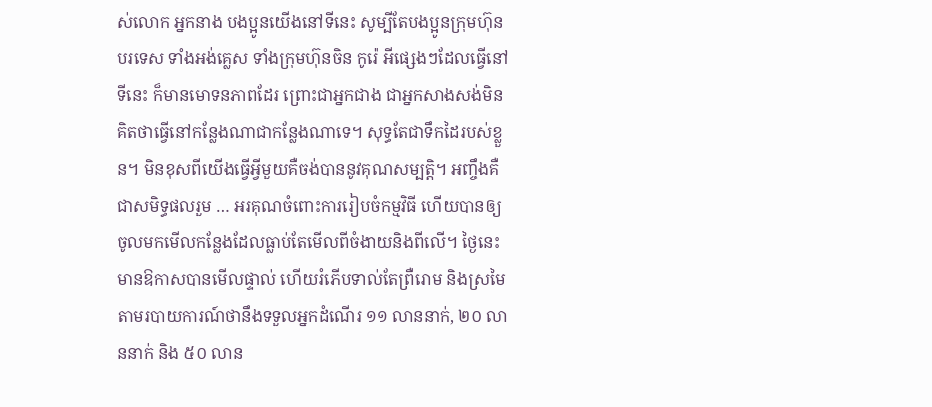ស់លោក អ្នកនាង បងប្អូនយើងនៅទីនេះ សូម្បីតែបងប្អូនក្រុមហ៊ុនបរទេស ទាំងអង់គ្លេស ទាំងក្រុមហ៊ុនចិន កូរ៉េ អីផ្សេងៗដែលធ្វើនៅទីនេះ ក៏មានមោទនភាពដែរ ព្រោះជាអ្នកជាង ជាអ្នកសាងសង់មិនគិតថាធ្វើនៅកន្លែងណាជាកន្លែងណាទេ។ សុទ្ធតែជាទឹកដៃរបស់ខ្លួន។ មិនខុសពីយើងធ្វើអ្វីមួយគឺចង់បាននូវគុណសម្បត្តិ។ អញ្ចឹងគឺជាសមិទ្ធផលរួម … អរគុណចំពោះការរៀបចំកម្មវិធី ហើយបានឲ្យចូលមកមើលកន្លែងដែលធ្លាប់តែមើលពីចំងាយនិងពីលើ។ ថ្ងៃនេះ មានឱកាសបានមើលផ្ទាល់ ហើយរំភើបទាល់តែព្រឺរោម និងស្រមៃតាមរបាយការណ៍ថានឹងទទួលអ្នកដំណើរ ១១ លាននាក់, ២០ លាននាក់ និង ៥០ លាន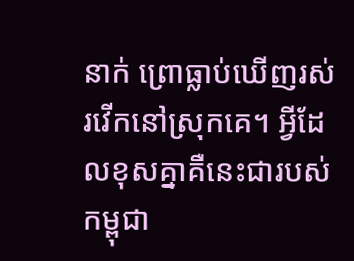នាក់ ព្រោធ្លាប់ឃើញរស់រវើកនៅស្រុកគេ។ អ្វីដែលខុសគ្នាគឺនេះជារបស់កម្ពុជា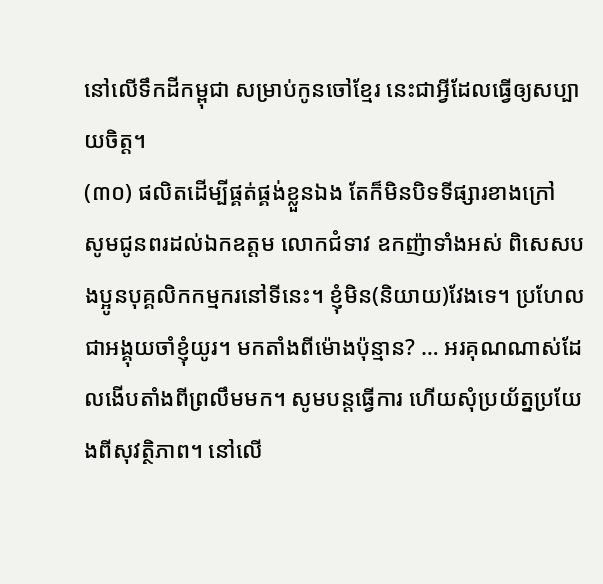នៅលើទឹកដីកម្ពុជា សម្រាប់កូនចៅខ្មែរ នេះជាអ្វីដែលធ្វើឲ្យសប្បាយចិត្ត។
(៣០) ផលិតដើម្បីផ្គត់ផ្គង់ខ្លួនឯង តែក៏មិនបិទទីផ្សារខាងក្រៅ
សូមជូនពរដល់ឯកឧត្តម លោកជំទាវ ឧកញ៉ាទាំងអស់ ពិសេសបងប្អូនបុគ្គលិកកម្មករនៅទីនេះ។ ខ្ញុំមិន(និយាយ)វែងទេ។ ប្រហែលជាអង្គុយចាំខ្ញុំយូរ។ មកតាំងពីម៉ោងប៉ុន្មាន? … អរគុណណាស់ដែលងើបតាំងពីព្រលឹមមក។ សូមបន្តធ្វើការ ហើយសុំប្រយ័ត្នប្រយែងពីសុវត្ថិភាព។ នៅលើ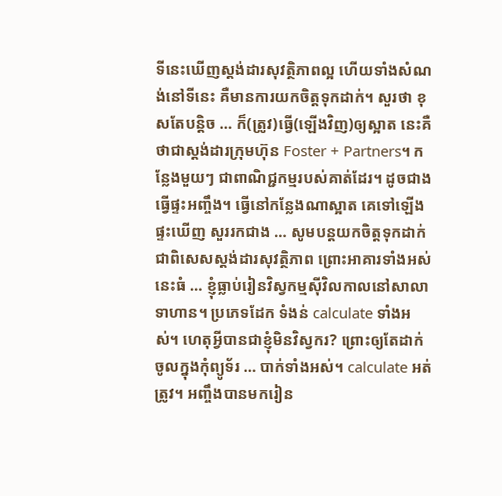ទីនេះឃើញស្តង់ដារសុវត្ថិភាពល្អ ហើយទាំងសំណង់នៅទីនេះ គឺមានការយកចិត្តទុកដាក់។ សួរថា ខុសតែបន្តិច … ក៏(ត្រូវ)ធ្វើ(ឡើងវិញ)ឲ្យស្អាត នេះគឺថាជាស្តង់ដារក្រុមហ៊ុន Foster + Partners។ កន្លែងមួយៗ ជាពាណិជ្ជកម្មរបស់គាត់ដែរ។ ដូចជាងធ្វើផ្ទះអញ្ចឹង។ ធ្វើនៅកន្លែងណាស្អាត គេទៅឡើងផ្ទះឃើញ សួររកជាង … សូមបន្តយកចិត្តទុកដាក់ ជាពិសេសស្តង់ដារសុវត្ថិភាព ព្រោះអាគារទាំងអស់នេះធំ … ខ្ញុំធ្លាប់រៀនវិស្វកម្មស៊ីវិលកាលនៅសាលាទាហាន។ ប្រភេទដែក ទំងន់ calculate ទាំងអស់។ ហេតុអ្វីបានជាខ្ញុំមិនវិស្វករ? ព្រោះឲ្យតែដាក់ចូលក្នុងកុំព្យូទ័រ … បាក់ទាំងអស់។ calculate អត់ត្រូវ។ អញ្ចឹងបានមករៀន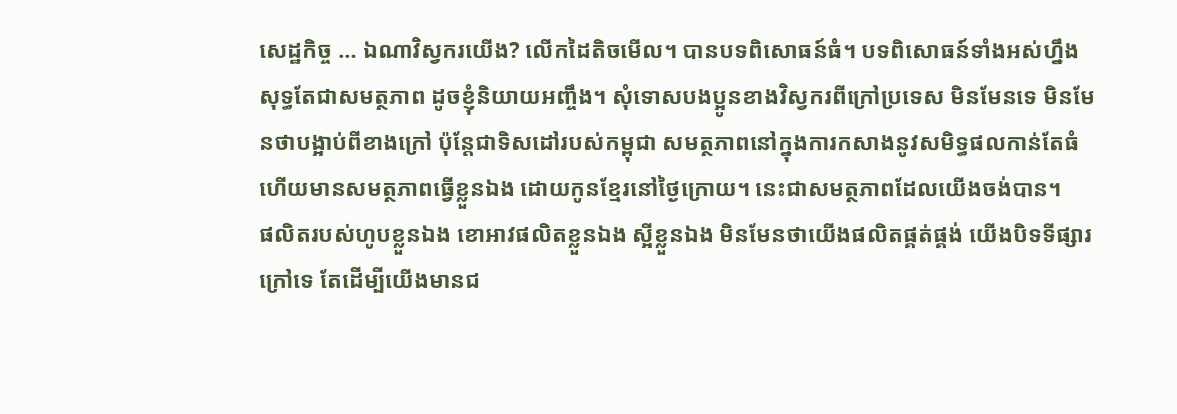សេដ្ឋកិច្ច … ឯណាវិស្វករយើង? លើកដៃតិចមើល។ បានបទពិសោធន៍ធំ។ បទពិសោធន៍ទាំងអស់ហ្នឹង សុទ្ធតែជាសមត្ថភាព ដូចខ្ញុំនិយាយអញ្ចឹង។ សុំទោសបងប្អូនខាងវិស្វករពីក្រៅប្រទេស មិនមែនទេ មិនមែនថាបង្អាប់ពីខាងក្រៅ ប៉ុន្តែជាទិសដៅរបស់កម្ពុជា សមត្ថភាពនៅក្នុងការកសាងនូវសមិទ្ធផលកាន់តែធំ ហើយមានសមត្ថភាពធ្វើខ្លួនឯង ដោយកូនខ្មែរនៅថ្ងៃក្រោយ។ នេះជាសមត្ថភាពដែលយើងចង់បាន។
ផលិតរបស់ហូបខ្លួនឯង ខោអាវផលិតខ្លួនឯង ស្អីខ្លួនឯង មិនមែនថាយើងផលិតផ្គត់ផ្គង់ យើងបិទទីផ្សារក្រៅទេ តែដើម្បីយើងមានជ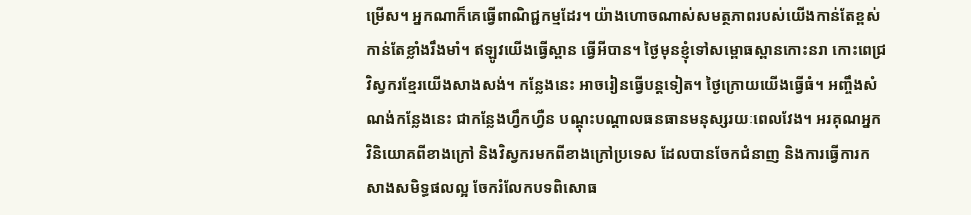ម្រើស។ អ្នកណាក៏គេធ្វើពាណិជ្ជកម្មដែរ។ យ៉ាងហោចណាស់សមត្ថភាពរបស់យើងកាន់តែខ្ពស់ កាន់តែខ្លាំងរឹងមាំ។ ឥឡូវយើងធ្វើស្ពាន ធ្វើអីបាន។ ថ្ងៃមុនខ្ញុំទៅសម្ពោធស្ពានកោះនរា កោះពេជ្រ វិស្វករខ្មែរយើងសាងសង់។ កន្លែងនេះ អាចរៀនធ្វើបន្តទៀត។ ថ្ងៃក្រោយយើងធ្វើធំ។ អញ្ចឹងសំណង់កន្លែងនេះ ជាកន្លែងហ្វឹកហ្វឺន បណ្តុះបណ្តាលធនធានមនុស្សរយៈពេលវែង។ អរគុណអ្នកវិនិយោគពីខាងក្រៅ និងវិស្វករមកពីខាងក្រៅប្រទេស ដែលបានចែកជំនាញ និងការធ្វើការកសាងសមិទ្ធផលល្អ ចែករំលែកបទពិសោធ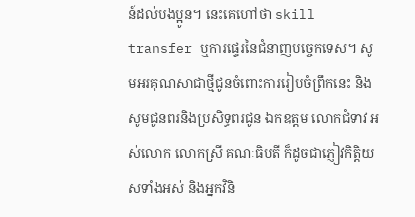ន៍ដល់បងប្អូន។ នេះគេហៅថា skill transfer ឬការផ្ទេរនៃជំនាញបច្ចេកទេស។ សូមអរគុណសាជាថ្មីជូនចំពោះការរៀបចំព្រឹកនេះ និងសូមជូនពរនិងប្រសិទ្ធពរជូន ឯកឧត្តម លោកជំទាវ អស់លោក លោកស្រី គណៈធិបតី ក៏ដូចជាភ្ញៀវកិត្តិយសទាំងអស់ និងអ្នកវិនិ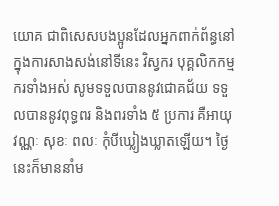យោគ ជាពិសេសបងប្អូនដែលអ្នកពាក់ព័ន្ធនៅក្នុងការសាងសង់នៅទីនេះ វិស្វករ បុគ្គលិកកម្មករទាំងអស់ សូមទទួលបាននូវជោគជ័យ ទទួលបាននូវពុទ្ធពរ និងពរទាំង ៥ ប្រការ គឺអាយុ វណ្ណៈ សុខៈ ពលៈ កុំបីឃ្លៀងឃ្លាតឡើយ។ ថ្ងៃនេះក៏មាននាំម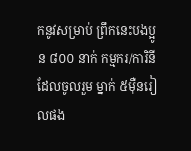កនូវសម្រាប់ ព្រឹកនេះបងប្អូន ៨០០ នាក់ កម្មករ/ការិនីដែលចូលរួម ម្នាក់ ៥ម៉ឺនរៀលផង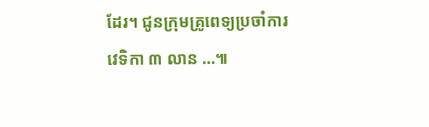ដែរ។ ជូនក្រុមគ្រូពេទ្យប្រចាំការវេទិកា ៣ លាន …៕